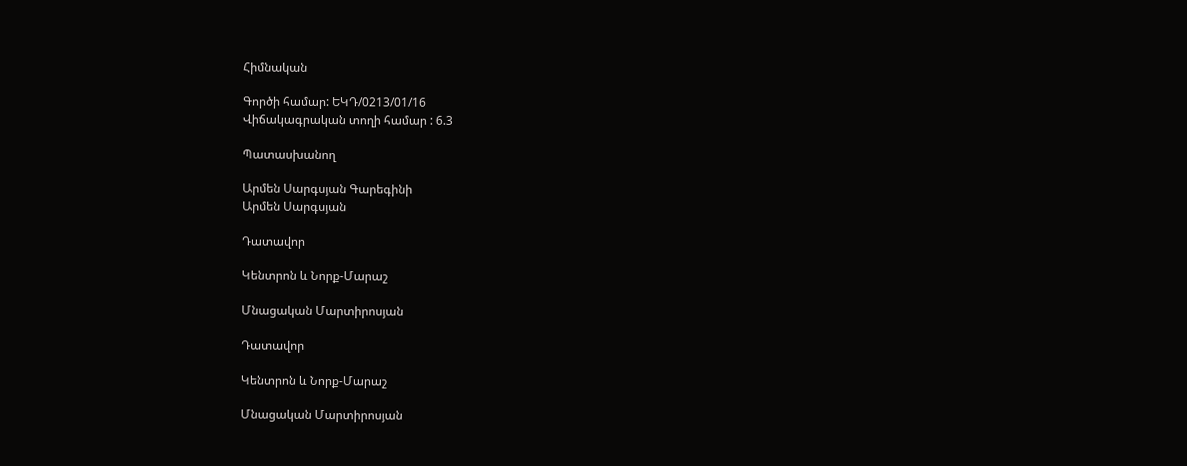Հիմնական

Գործի համար: ԵԿԴ/0213/01/16
Վիճակագրական տողի համար : 6.3

Պատասխանող

Արմեն Սարգսյան Գարեգինի
Արմեն Սարգսյան

Դատավոր

Կենտրոն և Նորք-Մարաշ

Մնացական Մարտիրոսյան

Դատավոր

Կենտրոն և Նորք-Մարաշ

Մնացական Մարտիրոսյան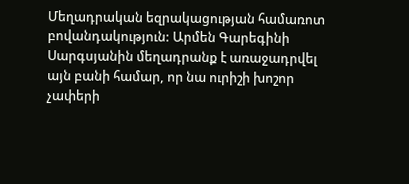Մեղադրական եզրակացության համառոտ բովանդակություն: Արմեն Գարեգինի Սարգսյանին մեղադրանք է առաջադրվել այն բանի համար, որ նա ուրիշի խոշոր չափերի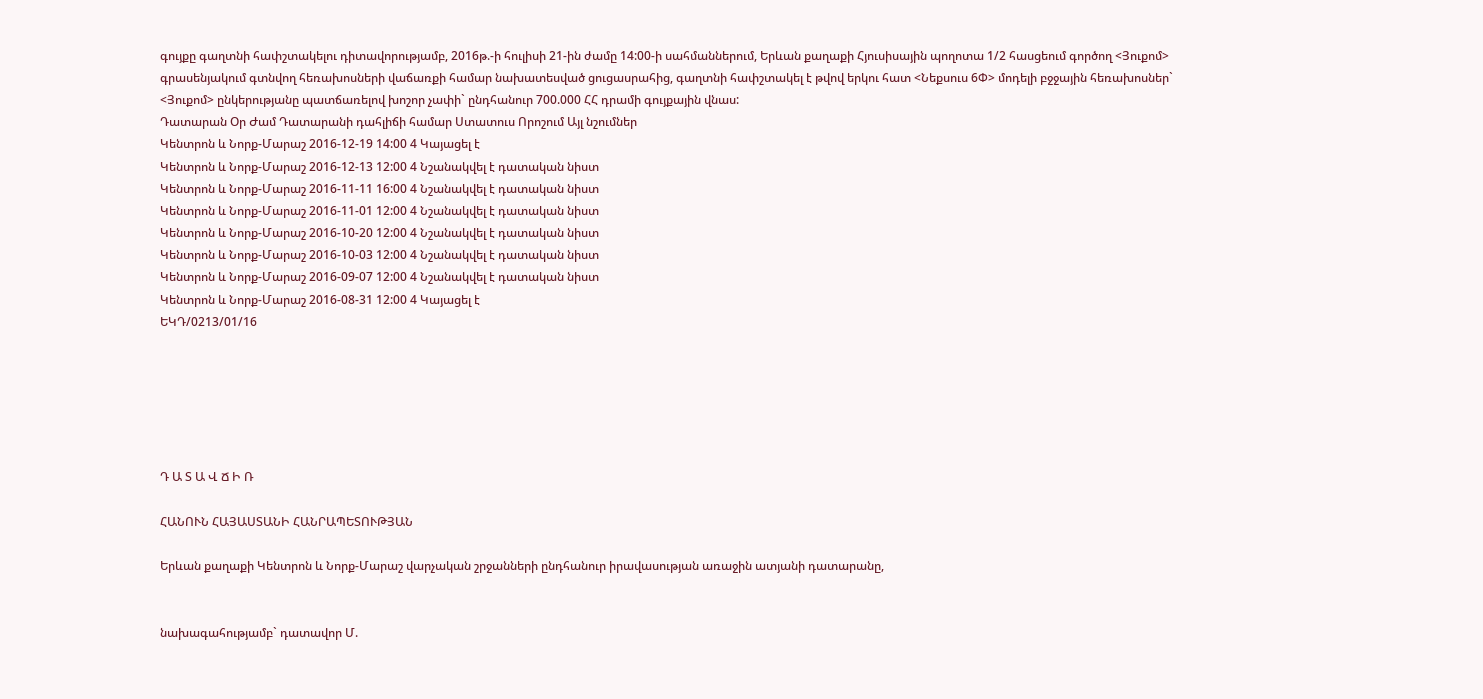գույքը գաղտնի հափշտակելու դիտավորությամբ, 2016թ.-ի հուլիսի 21-ին ժամը 14:00-ի սահմաններում, Երևան քաղաքի Հյուսիսային պողոտա 1/2 հասցեում գործող <Յուքոմ> գրասենյակում գտնվող հեռախոսների վաճառքի համար նախատեսված ցուցասրահից, գաղտնի հափշտակել է թվով երկու հատ <Նեքսուս 6Փ> մոդելի բջջային հեռախոսներ` <Յուքոմ> ընկերությանը պատճառելով խոշոր չափի` ընդհանուր 700.000 ՀՀ դրամի գույքային վնաս:
Դատարան Օր Ժամ Դատարանի դահլիճի համար Ստատուս Որոշում Այլ նշումներ
Կենտրոն և Նորք-Մարաշ 2016-12-19 14:00 4 Կայացել է
Կենտրոն և Նորք-Մարաշ 2016-12-13 12:00 4 Նշանակվել է դատական նիստ
Կենտրոն և Նորք-Մարաշ 2016-11-11 16:00 4 Նշանակվել է դատական նիստ
Կենտրոն և Նորք-Մարաշ 2016-11-01 12:00 4 Նշանակվել է դատական նիստ
Կենտրոն և Նորք-Մարաշ 2016-10-20 12:00 4 Նշանակվել է դատական նիստ
Կենտրոն և Նորք-Մարաշ 2016-10-03 12:00 4 Նշանակվել է դատական նիստ
Կենտրոն և Նորք-Մարաշ 2016-09-07 12:00 4 Նշանակվել է դատական նիստ
Կենտրոն և Նորք-Մարաշ 2016-08-31 12:00 4 Կայացել է
ԵԿԴ/0213/01/16






Դ Ա Տ Ա Վ Ճ Ի Ռ

ՀԱՆՈՒՆ ՀԱՅԱՍՏԱՆԻ ՀԱՆՐԱՊԵՏՈՒԹՅԱՆ

Երևան քաղաքի Կենտրոն և Նորք-Մարաշ վարչական շրջանների ընդհանուր իրավասության առաջին ատյանի դատարանը,


նախագահությամբ` դատավոր Մ.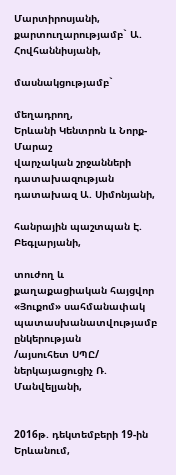Մարտիրոսյանի,
քարտուղարությամբ` Ա. Հովհաննիսյանի,

մասնակցությամբ`

մեղադրող,
Երևանի Կենտրոն և Նորք-Մարաշ
վարչական շրջանների դատախազության
դատախազ Ա. Սիմոնյանի,

հանրային պաշտպան Է. Բեգլարյանի,

տուժող և քաղաքացիական հայցվոր
«Յուքոմ» սահմանափակ
պատասխանատվությամբ ընկերության
/այսուհետ ՍՊԸ/ ներկայացուցիչ Ռ. Մանվելյանի,


2016թ. դեկտեմբերի 19-ին Երևանում,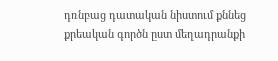դռնբաց դատական նիստում քննեց քրեական գործն ըստ մեղադրանքի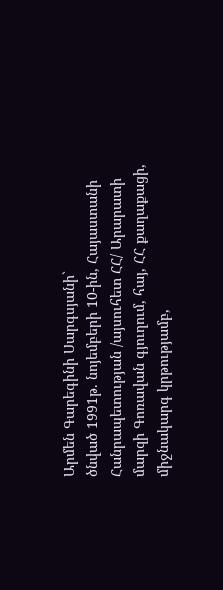Արմեն Գարեգինի Սարգսյանի`
ծնված 1991թ. նոյեմբերի 10-ին, Հայաստանի Հանրապետության /այսուհետ ՀՀ/ Արարատի մարզի Գոռավան գյուղում, հայ, ՀՀ քաղաքացի, միջնակարգ կրթությամբ,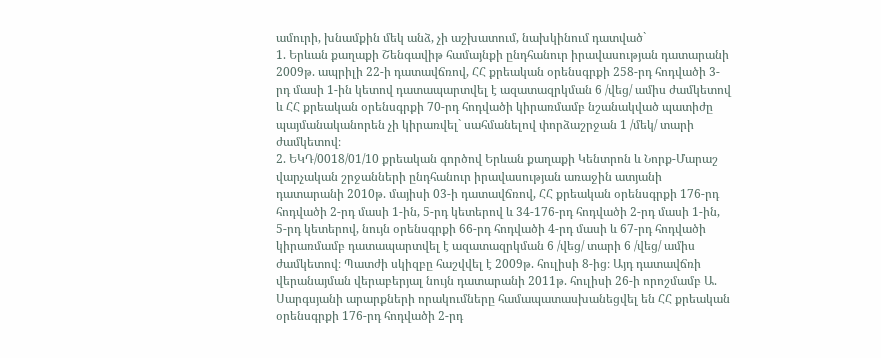ամուրի, խնամքին մեկ անձ, չի աշխատում, նախկինում դատված`
1. Երևան քաղաքի Շենգավիթ համայնքի ընդհանուր իրավասության դատարանի 2009թ. ապրիլի 22-ի դատավճռով, ՀՀ քրեական օրենսգրքի 258-րդ հոդվածի 3-րդ մասի 1-ին կետով դատապարտվել է ազատազրկման 6 /վեց/ ամիս ժամկետով և ՀՀ քրեական օրենսգրքի 70-րդ հոդվածի կիրառմամբ նշանակված պատիժը պայմանականորեն չի կիրառվել` սահմանելով փորձաշրջան 1 /մեկ/ տարի ժամկետով։
2. ԵԿԴ/0018/01/10 քրեական գործով Երևան քաղաքի Կենտրոն և Նորք-Մարաշ վարչական շրջանների ընդհանուր իրավասության առաջին ատյանի դատարանի 2010թ. մայիսի 03-ի դատավճռով, ՀՀ քրեական օրենսգրքի 176-րդ հոդվածի 2-րդ մասի 1-ին, 5-րդ կետերով և 34-176-րդ հոդվածի 2-րդ մասի 1-ին, 5-րդ կետերով, նույն օրենսգրքի 66-րդ հոդվածի 4-րդ մասի և 67-րդ հոդվածի կիրառմամբ դատապարտվել է ազատազրկման 6 /վեց/ տարի 6 /վեց/ ամիս ժամկետով։ Պատժի սկիզբը հաշվվել է 2009թ. հուլիսի 8-ից։ Այդ դատավճռի վերանայման վերաբերյալ նույն դատարանի 2011թ. հուլիսի 26-ի որոշմամբ Ա. Սարգսյանի արարքների որակումները համապատասխանեցվել են ՀՀ քրեական օրենսգրքի 176-րդ հոդվածի 2-րդ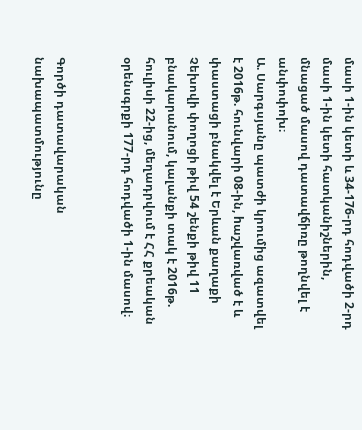մասի 1-ին կետի և 34-176-րդ հոդվածի 2-րդ մասի 1-ին կետի հատկանիշներին, մնացած մասով դատավճիռը թողնվել է անփոփոխ։
Ա. Սարգսյանը պատժի կրումից ազատվել է 2016թ. հունվարի 08-ին, hաշվառված է և փաստացի բնակվել է Երևան քաղաքի Չեխովի փողոցի թիվ 54 շենքի թիվ 11 բնակարանում, կալանքի տակ է 2016թ. հուլիսի 22-ից, մեղադրվում է ՀՀ քրեական օրենսգրքի 177-րդ հոդվածի 1-ին մասով։


Գործի դատավարական նախապատմությունը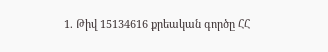1. Թիվ 15134616 քրեական գործը ՀՀ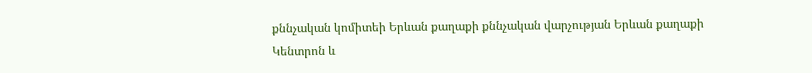քննչական կոմիտեի Երևան քաղաքի քննչական վարչության Երևան քաղաքի Կենտրոն և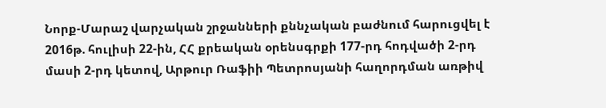Նորք-Մարաշ վարչական շրջանների քննչական բաժնում հարուցվել է 2016թ. հուլիսի 22-ին, ՀՀ քրեական օրենսգրքի 177-րդ հոդվածի 2-րդ մասի 2-րդ կետով, Արթուր Ռաֆիի Պետրոսյանի հաղորդման առթիվ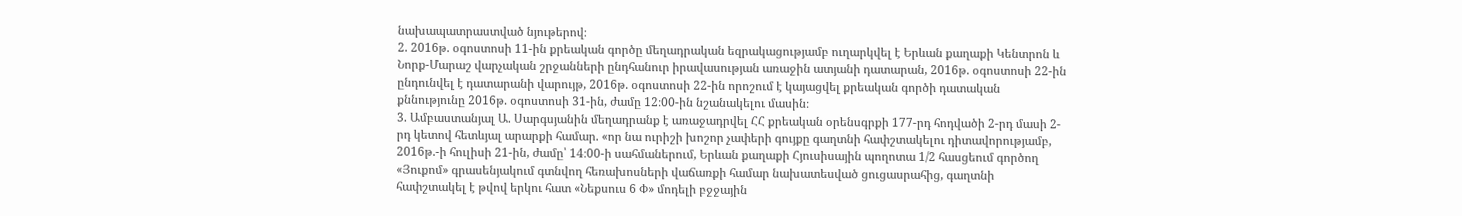նախապատրաստված նյութերով։
2. 2016թ. օգոստոսի 11-ին քրեական գործը մեղադրական եզրակացությամբ ուղարկվել է Երևան քաղաքի Կենտրոն և Նորք-Մարաշ վարչական շրջանների ընդհանուր իրավասության առաջին ատյանի դատարան, 2016թ. օգոստոսի 22-ին ընդունվել է դատարանի վարույթ, 2016թ. օգոստոսի 22-ին որոշում է կայացվել քրեական գործի դատական քննությունը 2016թ. օգոստոսի 31-ին, ժամը 12։00-ին նշանակելու մասին։
3. Ամբաստանյալ Ա. Սարգսյանին մեղադրանք է առաջադրվել ՀՀ քրեական օրենսգրքի 177-րդ հոդվածի 2-րդ մասի 2-րդ կետով հետևյալ արարքի համար. «որ նա ուրիշի խոշոր չափերի գույքը գաղտնի հափշտակելու դիտավորությամբ, 2016թ.-ի հուլիսի 21-ին, ժամը՝ 14։00-ի սահմաներում, Երևան քաղաքի Հյուսիսային պողոտա 1/2 հասցեում գործող «Յուքոմ» գրասենյակում գտնվող հեռախոսների վաճառքի համար նախատեսված ցուցասրահից, գաղտնի հափշտակել է թվով երկու հատ «Նեքսուս 6 Փ» մոդելի բջջային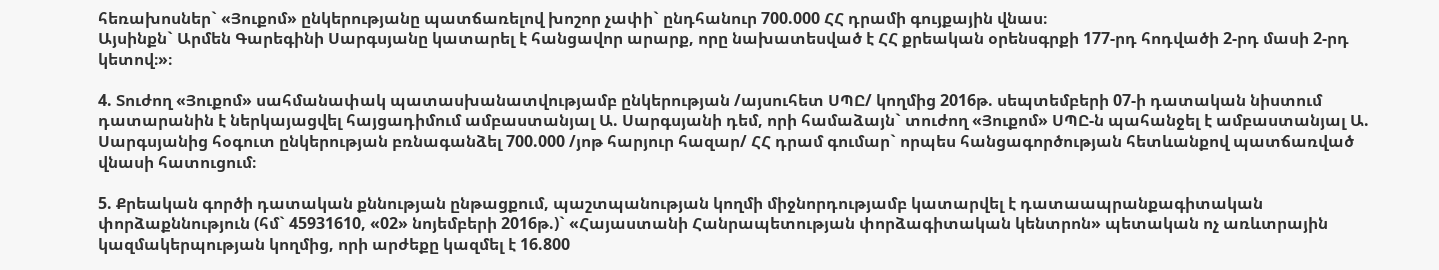հեռախոսներ` «Յուքոմ» ընկերությանը պատճառելով խոշոր չափի` ընդհանուր 700.000 ՀՀ դրամի գույքային վնաս։
Այսինքն` Արմեն Գարեգինի Սարգսյանը կատարել է հանցավոր արարք, որը նախատեսված է ՀՀ քրեական օրենսգրքի 177-րդ հոդվածի 2-րդ մասի 2-րդ կետով։»։

4. Տուժող «Յուքոմ» սահմանափակ պատասխանատվությամբ ընկերության /այսուհետ ՍՊԸ/ կողմից 2016թ. սեպտեմբերի 07-ի դատական նիստում դատարանին է ներկայացվել հայցադիմում ամբաստանյալ Ա. Սարգսյանի դեմ, որի համաձայն` տուժող «Յուքոմ» ՍՊԸ-ն պահանջել է ամբաստանյալ Ա. Սարգսյանից հօգուտ ընկերության բռնագանձել 700.000 /յոթ հարյուր հազար/ ՀՀ դրամ գումար` որպես հանցագործության հետևանքով պատճառված վնասի հատուցում։

5. Քրեական գործի դատական քննության ընթացքում, պաշտպանության կողմի միջնորդությամբ կատարվել է դատաապրանքագիտական փորձաքննություն (հմ` 45931610, «02» նոյեմբերի 2016թ.)` «Հայաստանի Հանրապետության փորձագիտական կենտրոն» պետական ոչ առևտրային կազմակերպության կողմից, որի արժեքը կազմել է 16.800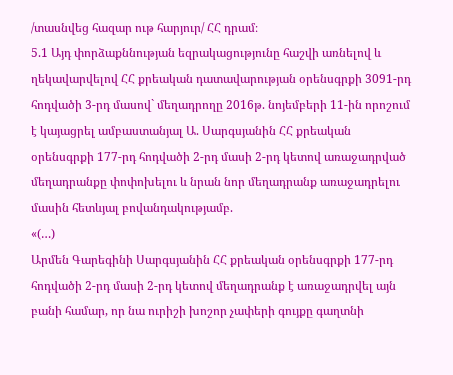/տասնվեց հազար ութ հարյուր/ ՀՀ դրամ։
5.1 Այդ փորձաքննության եզրակացությունը հաշվի առնելով և ղեկավարվելով ՀՀ քրեական դատավարության օրենսգրքի 3091-րդ հոդվածի 3-րդ մասով` մեղադրողը 2016թ. նոյեմբերի 11-ին որոշում է կայացրել ամբաստանյալ Ա. Սարգսյանին ՀՀ քրեական օրենսգրքի 177-րդ հոդվածի 2-րդ մասի 2-րդ կետով առաջադրված մեղադրանքը փոփոխելու և նրան նոր մեղադրանք առաջադրելու մասին հետևյալ բովանդակությամբ.
«(…)
Արմեն Գարեգինի Սարգսյանին ՀՀ քրեական օրենսգրքի 177-րդ հոդվածի 2-րդ մասի 2-րդ կետով մեղադրանք է առաջադրվել այն բանի համար, որ նա ուրիշի խոշոր չափերի գույքը գաղտնի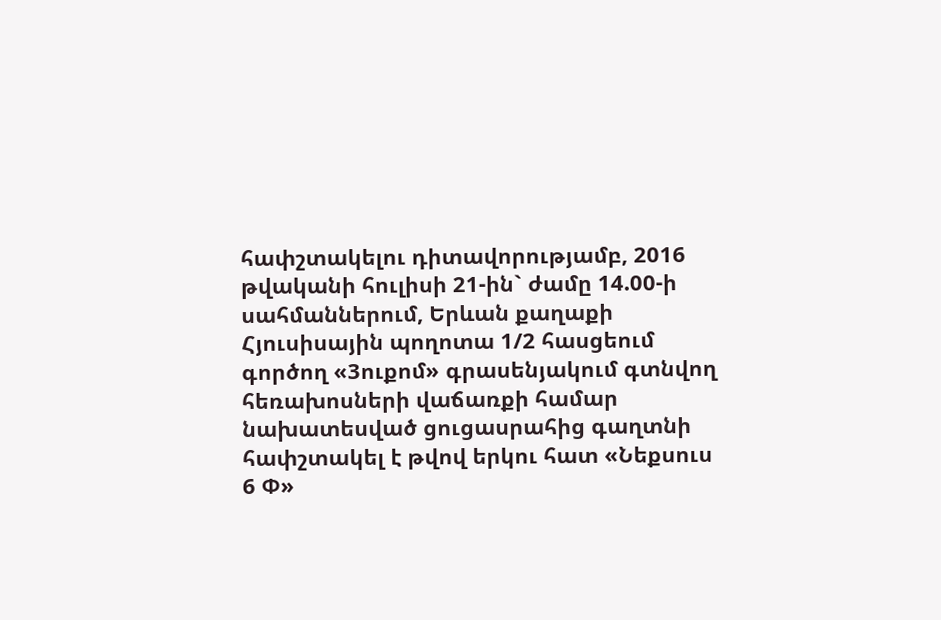հափշտակելու դիտավորությամբ, 2016 թվականի հուլիսի 21-ին` ժամը 14.00-ի սահմաններում, Երևան քաղաքի Հյուսիսային պողոտա 1/2 հասցեում գործող «3ուքոմ» գրասենյակում գտնվող հեռախոսների վաճառքի համար նախատեսված ցուցասրահից գաղտնի հափշտակել է թվով երկու հատ «Նեքսուս 6 Փ»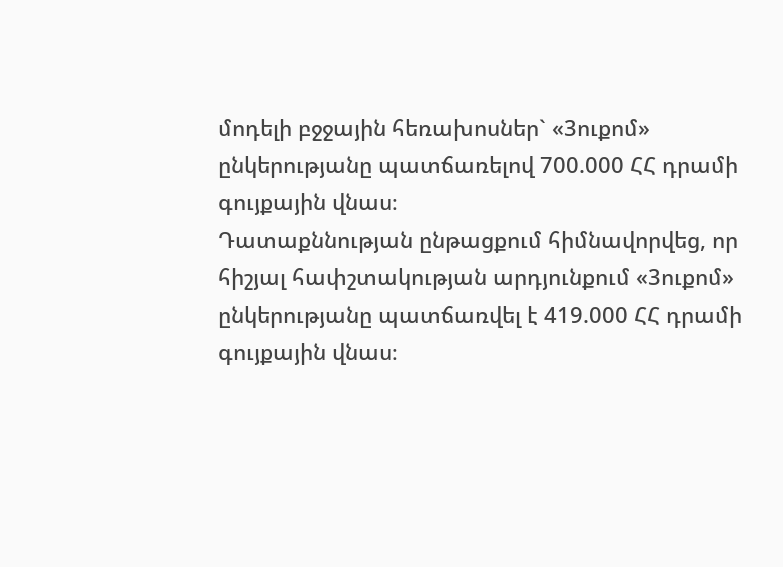մոդելի բջջային հեռախոսներ` «3ուքոմ» ընկերությանը պատճառելով 700.000 ՀՀ դրամի գույքային վնաս։
Դատաքննության ընթացքում հիմնավորվեց, որ հիշյալ հափշտակության արդյունքում «3ուքոմ» ընկերությանը պատճառվել է 419.000 ՀՀ դրամի գույքային վնաս։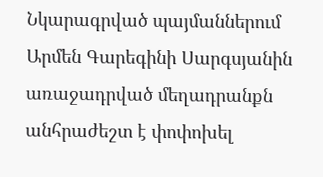Նկարագրված պայմաններում Արմեն Գարեգինի Սարգսյանին առաջադրված մեղադրանքն անհրաժեշտ է փոփոխել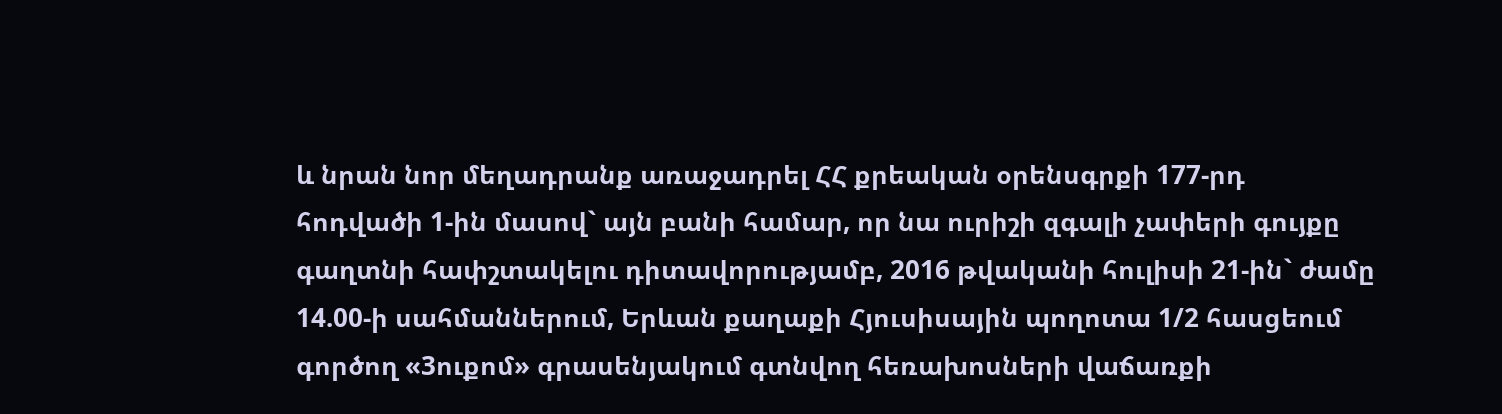և նրան նոր մեղադրանք առաջադրել ՀՀ քրեական օրենսգրքի 177-րդ հոդվածի 1-ին մասով` այն բանի համար, որ նա ուրիշի զգալի չափերի գույքը գաղտնի հափշտակելու դիտավորությամբ, 2016 թվականի հուլիսի 21-ին` ժամը 14.00-ի սահմաններում, Երևան քաղաքի Հյուսիսային պողոտա 1/2 հասցեում գործող «3ուքոմ» գրասենյակում գտնվող հեռախոսների վաճառքի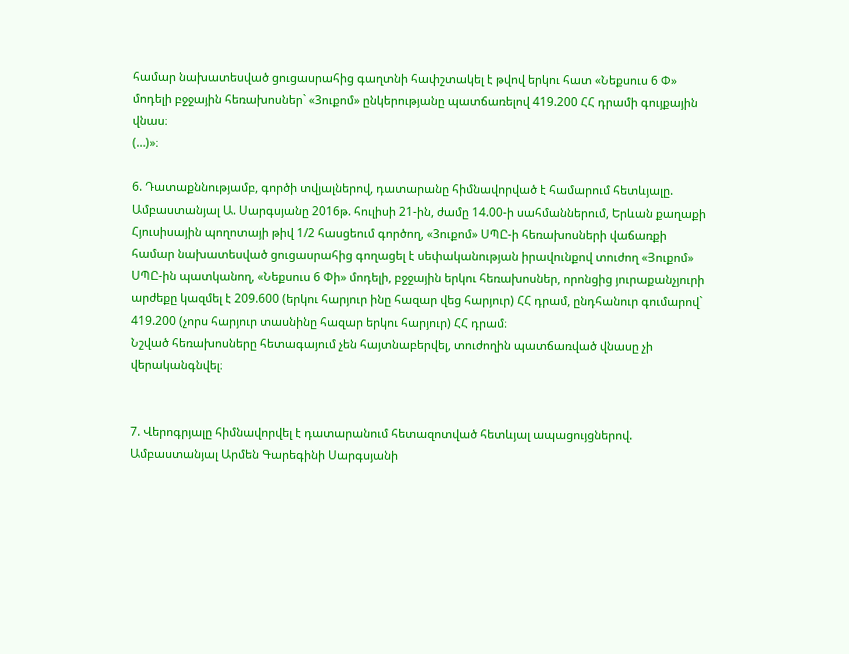համար նախատեսված ցուցասրահից գաղտնի հափշտակել է թվով երկու հատ «Նեքսուս 6 Փ» մոդելի բջջային հեռախոսներ` «3ուքոմ» ընկերությանը պատճառելով 419.200 ՀՀ դրամի գույքային վնաս։
(…)»։

6. Դատաքննությամբ, գործի տվյալներով, դատարանը հիմնավորված է համարում հետևյալը.
Ամբաստանյալ Ա. Սարգսյանը 2016թ. հուլիսի 21-ին, ժամը 14.00-ի սահմաններում, Երևան քաղաքի Հյուսիսային պողոտայի թիվ 1/2 հասցեում գործող, «3ուքոմ» ՍՊԸ-ի հեռախոսների վաճառքի համար նախատեսված ցուցասրահից գողացել է սեփականության իրավունքով տուժող «Յուքոմ» ՍՊԸ-ին պատկանող, «Նեքսուս 6 Փի» մոդելի, բջջային երկու հեռախոսներ, որոնցից յուրաքանչյուրի արժեքը կազմել է 209.600 (երկու հարյուր ինը հազար վեց հարյուր) ՀՀ դրամ, ընդհանուր գումարով` 419.200 (չորս հարյուր տասնինը հազար երկու հարյուր) ՀՀ դրամ։
Նշված հեռախոսները հետագայում չեն հայտնաբերվել, տուժողին պատճառված վնասը չի վերականգնվել։


7. Վերոգրյալը հիմնավորվել է դատարանում հետազոտված հետևյալ ապացույցներով.
Ամբաստանյալ Արմեն Գարեգինի Սարգսյանի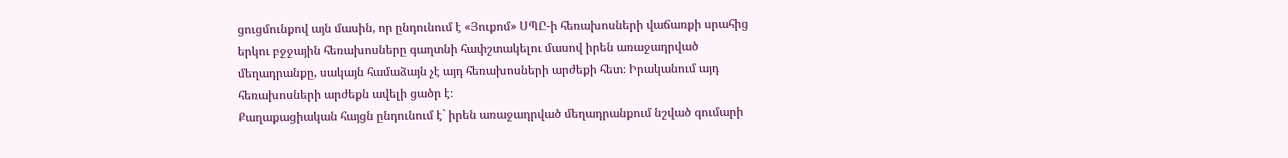ցուցմունքով այն մասին, որ ընդունում է «Յուքոմ» ՍՊԸ-ի հեռախոսների վաճառքի սրահից երկու բջջային հեռախոսները գաղտնի հափշտակելու մասով իրեն առաջադրված մեղադրանքը, սակայն համաձայն չէ այդ հեռախոսների արժեքի հետ։ Իրականում այդ հեռախոսների արժեքն ավելի ցածր է։
Քաղաքացիական հայցն ընդունում է` իրեն առաջադրված մեղադրանքում նշված գումարի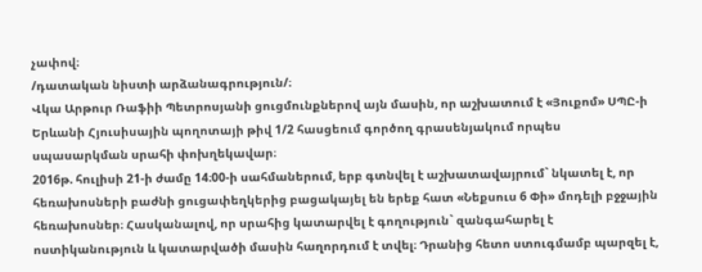չափով։
/դատական նիստի արձանագրություն/։
Վկա Արթուր Ռաֆիի Պետրոսյանի ցուցմունքներով այն մասին, որ աշխատում է «Յուքոմ» ՍՊԸ-ի Երևանի Հյուսիսային պողոտայի թիվ 1/2 հասցեում գործող գրասենյակում որպես սպասարկման սրահի փոխղեկավար։
2016թ. հուլիսի 21-ի ժամը 14։00-ի սահմաներում, երբ գտնվել է աշխատավայրում` նկատել է, որ հեռախոսների բաժնի ցուցափեղկերից բացակայել են երեք հատ «Նեքսուս 6 Փի» մոդելի բջջային հեռախոսներ։ Հասկանալով, որ սրահից կատարվել է գողություն` զանգահարել է ոստիկանություն և կատարվածի մասին հաղորդում է տվել։ Դրանից հետո ստուգմամբ պարզել է,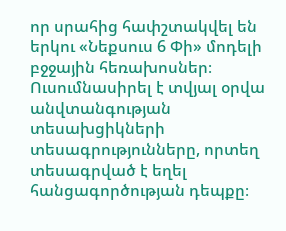որ սրահից հափշտակվել են երկու «Նեքսուս 6 Փի» մոդելի բջջային հեռախոսներ։ Ուսումնասիրել է տվյալ օրվա անվտանգության տեսախցիկների տեսագրությունները, որտեղ տեսագրված է եղել հանցագործության դեպքը։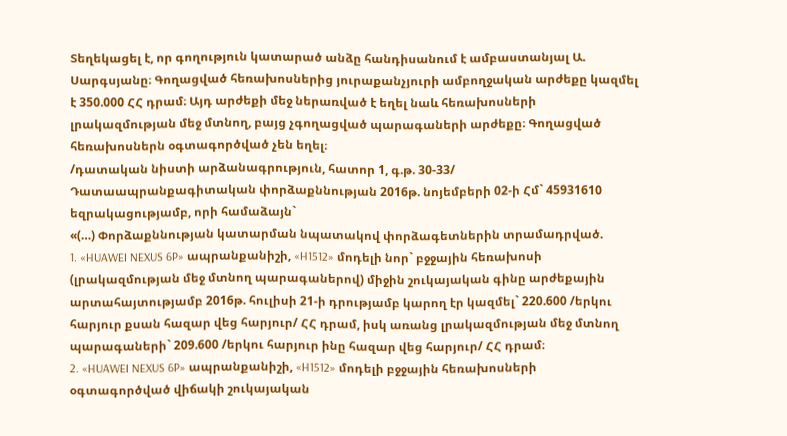Տեղեկացել է, որ գողություն կատարած անձը հանդիսանում է ամբաստանյալ Ա. Սարգսյանը։ Գողացված հեռախոսներից յուրաքանչյուրի ամբողջական արժեքը կազմել է 350.000 ՀՀ դրամ։ Այդ արժեքի մեջ ներառված է եղել նաև հեռախոսների լրակազմության մեջ մտնող, բայց չգողացված պարագաների արժեքը։ Գողացված հեռախոսներն օգտագործված չեն եղել։
/դատական նիստի արձանագրություն, հատոր 1, գ.թ. 30-33/
Դատաապրանքագիտական փորձաքննության 2016թ. նոյեմբերի 02-ի Հմ` 45931610 եզրակացությամբ, որի համաձայն`
«(…) Փորձաքննության կատարման նպատակով փորձագետներին տրամադրված.
1. «HUAWEI NEXUS 6P» ապրանքանիշի, «H1512» մոդելի նոր` բջջային հեռախոսի (լրակազմության մեջ մտնող պարագաներով) միջին շուկայական գինը արժեքային արտահայտությամբ 2016թ. հուլիսի 21-ի դրությամբ կարող էր կազմել` 220.600 /երկու հարյուր քսան հազար վեց հարյուր/ ՀՀ դրամ, իսկ առանց լրակազմության մեջ մտնող պարագաների` 209.600 /երկու հարյուր ինը հազար վեց հարյուր/ ՀՀ դրամ։
2. «HUAWEI NEXUS 6P» ապրանքանիշի, «H1512» մոդելի բջջային հեռախոսների օգտագործված վիճակի շուկայական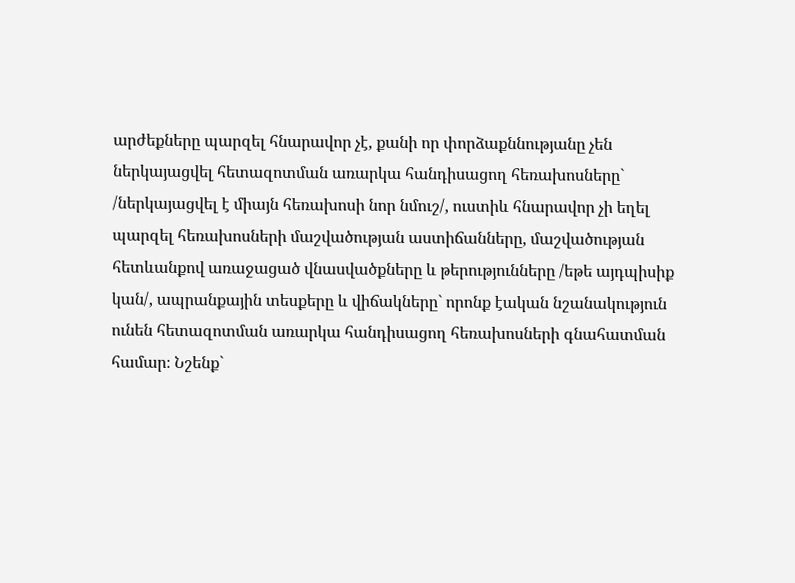արժեքները պարզել հնարավոր չէ, քանի որ փորձաքննությանը չեն ներկայացվել հետազոտման առարկա հանդիսացող հեռախոսները` /ներկայացվել է միայն հեռախոսի նոր նմուշ/, ուստիև հնարավոր չի եղել պարզել հեռախոսների մաշվածության աստիճանները, մաշվածության հետևանքով առաջացած վնասվածքները և թերությունները /եթե այդպիսիք կան/, ապրանքային տեսքերը և վիճակները` որոնք էական նշանակություն ունեն հետազոտման առարկա հանդիսացող հեռախոսների գնահատման համար։ Նշենք`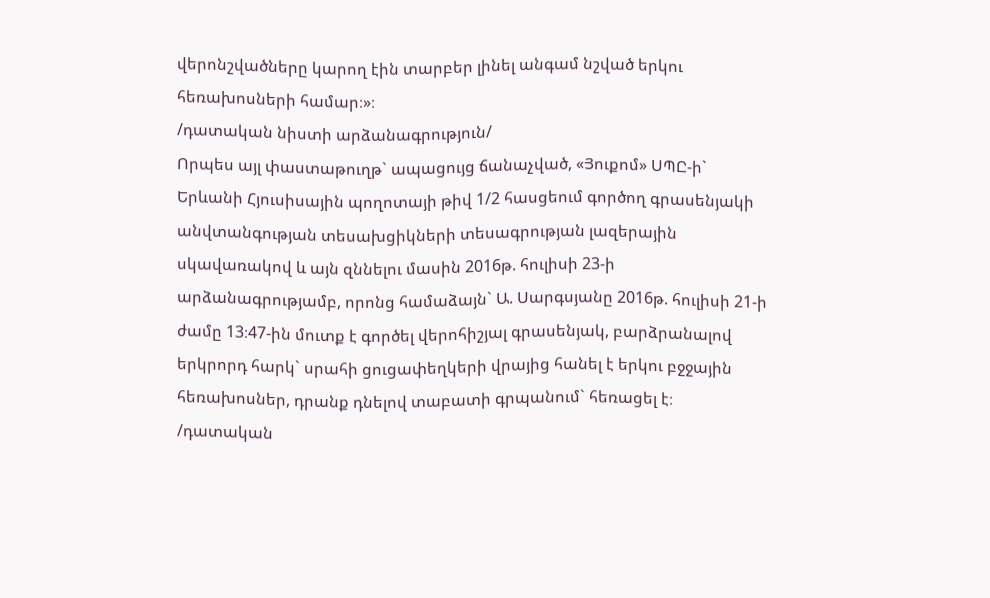վերոնշվածները կարող էին տարբեր լինել անգամ նշված երկու հեռախոսների համար։»։
/դատական նիստի արձանագրություն/
Որպես այլ փաստաթուղթ` ապացույց ճանաչված, «Յուքոմ» ՍՊԸ-ի` Երևանի Հյուսիսային պողոտայի թիվ 1/2 հասցեում գործող գրասենյակի անվտանգության տեսախցիկների տեսագրության լազերային սկավառակով և այն զննելու մասին 2016թ. հուլիսի 23-ի արձանագրությամբ, որոնց համաձայն` Ա. Սարգսյանը 2016թ. հուլիսի 21-ի ժամը 13։47-ին մուտք է գործել վերոհիշյալ գրասենյակ, բարձրանալով երկրորդ հարկ` սրահի ցուցափեղկերի վրայից հանել է երկու բջջային հեռախոսներ, դրանք դնելով տաբատի գրպանում` հեռացել է։
/դատական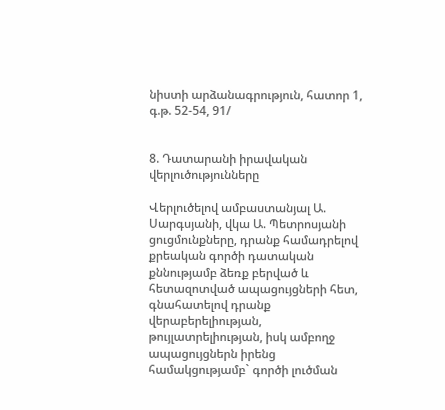նիստի արձանագրություն, հատոր 1, գ.թ. 52-54, 91/


8. Դատարանի իրավական վերլուծությունները

Վերլուծելով ամբաստանյալ Ա. Սարգսյանի, վկա Ա. Պետրոսյանի ցուցմունքները, դրանք համադրելով քրեական գործի դատական քննությամբ ձեռք բերված և հետազոտված ապացույցների հետ, գնահատելով դրանք վերաբերելիության, թույլատրելիության, իսկ ամբողջ ապացույցներն իրենց համակցությամբ` գործի լուծման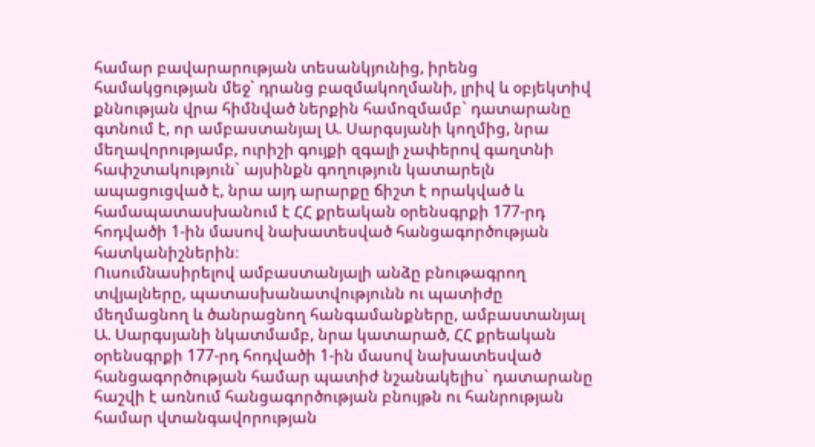համար բավարարության տեսանկյունից, իրենց համակցության մեջ` դրանց բազմակողմանի, լրիվ և օբյեկտիվ քննության վրա հիմնված ներքին համոզմամբ` դատարանը գտնում է, որ ամբաստանյալ Ա. Սարգսյանի կողմից, նրա մեղավորությամբ, ուրիշի գույքի զգալի չափերով գաղտնի հափշտակություն` այսինքն գողություն կատարելն ապացուցված է, նրա այդ արարքը ճիշտ է որակված և համապատասխանում է ՀՀ քրեական օրենսգրքի 177-րդ հոդվածի 1-ին մասով նախատեսված հանցագործության հատկանիշներին։
Ուսումնասիրելով ամբաստանյալի անձը բնութագրող տվյալները, պատասխանատվությունն ու պատիժը մեղմացնող և ծանրացնող հանգամանքները, ամբաստանյալ Ա. Սարգսյանի նկատմամբ, նրա կատարած, ՀՀ քրեական օրենսգրքի 177-րդ հոդվածի 1-ին մասով նախատեսված հանցագործության համար պատիժ նշանակելիս` դատարանը հաշվի է առնում հանցագործության բնույթն ու հանրության համար վտանգավորության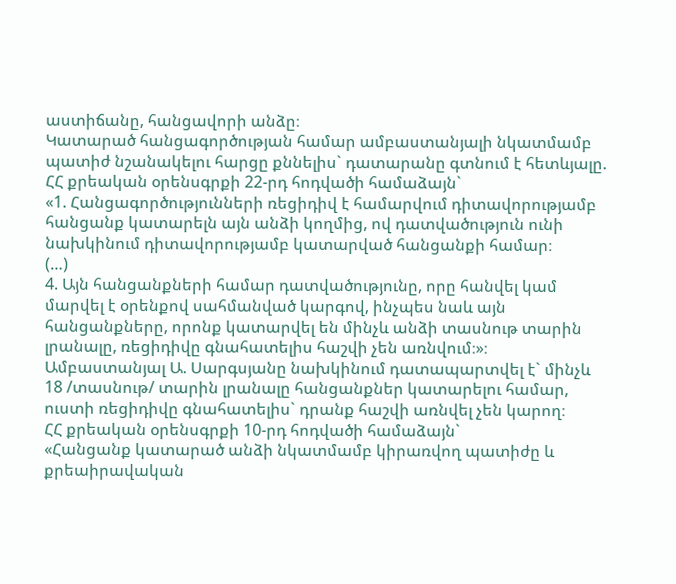աստիճանը, հանցավորի անձը։
Կատարած հանցագործության համար ամբաստանյալի նկատմամբ պատիժ նշանակելու հարցը քննելիս` դատարանը գտնում է հետևյալը.
ՀՀ քրեական օրենսգրքի 22-րդ հոդվածի համաձայն`
«1. Հանցագործությունների ռեցիդիվ է համարվում դիտավորությամբ հանցանք կատարելն այն անձի կողմից, ով դատվածություն ունի նախկինում դիտավորությամբ կատարված հանցանքի համար։
(…)
4. Այն հանցանքների համար դատվածությունը, որը հանվել կամ մարվել է օրենքով սահմանված կարգով, ինչպես նաև այն հանցանքները, որոնք կատարվել են մինչև անձի տասնութ տարին լրանալը, ռեցիդիվը գնահատելիս հաշվի չեն առնվում։»։
Ամբաստանյալ Ա. Սարգսյանը նախկինում դատապարտվել է` մինչև 18 /տասնութ/ տարին լրանալը հանցանքներ կատարելու համար, ուստի ռեցիդիվը գնահատելիս` դրանք հաշվի առնվել չեն կարող։
ՀՀ քրեական օրենսգրքի 10-րդ հոդվածի համաձայն`
«Հանցանք կատարած անձի նկատմամբ կիրառվող պատիժը և քրեաիրավական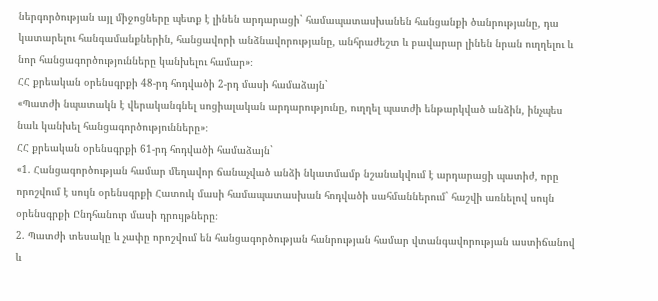ներգործության այլ միջոցները պետք է լինեն արդարացի` համապատասխանեն հանցանքի ծանրությանը, դա կատարելու հանգամանքներին, հանցավորի անձնավորությանը, անհրաժեշտ և բավարար լինեն նրան ուղղելու և նոր հանցագործությունները կանխելու համար»։
ՀՀ քրեական օրենսգրքի 48-րդ հոդվածի 2-րդ մասի համաձայն`
«Պատժի նպատակն է վերականգնել սոցիալական արդարությունը, ուղղել պատժի ենթարկված անձին, ինչպես նաև կանխել հանցագործությունները»։
ՀՀ քրեական օրենսգրքի 61-րդ հոդվածի համաձայն`
«1. Հանցագործության համար մեղավոր ճանաչված անձի նկատմամբ նշանակվում է արդարացի պատիժ, որը որոշվում է սույն օրենսգրքի Հատուկ մասի համապատասխան հոդվածի սահմաններում` հաշվի առնելով սույն օրենսգրքի Ընդհանուր մասի դրույթները։
2. Պատժի տեսակը և չափը որոշվում են հանցագործության հանրության համար վտանգավորության աստիճանով և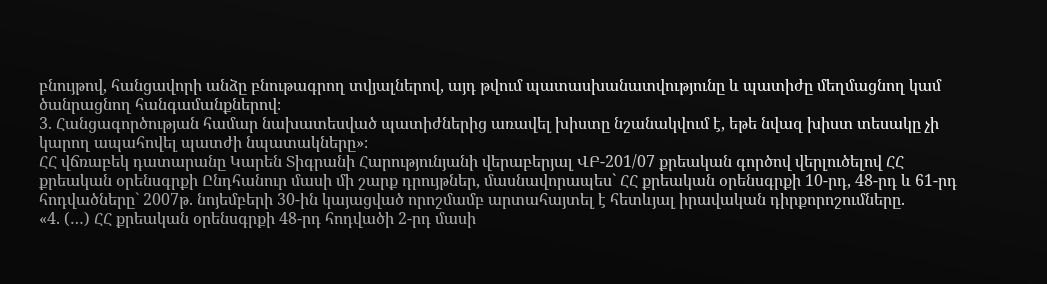բնույթով, հանցավորի անձը բնութագրող տվյալներով, այդ թվում պատասխանատվությունը և պատիժը մեղմացնող կամ ծանրացնող հանգամանքներով։
3. Հանցագործության համար նախատեսված պատիժներից առավել խիստը նշանակվում է, եթե նվազ խիստ տեսակը չի կարող ապահովել պատժի նպատակները»։
ՀՀ վճռաբեկ դատարանը Կարեն Տիգրանի Հարությունյանի վերաբերյալ ՎԲ-201/07 քրեական գործով վերլուծելով ՀՀ քրեական օրենսգրքի Ընդհանուր մասի մի շարք դրույթներ, մասնավորապես` ՀՀ քրեական օրենսգրքի 10-րդ, 48-րդ և 61-րդ հոդվածները` 2007թ. նոյեմբերի 30-ին կայացված որոշմամբ արտահայտել է հետևյալ իրավական դիրքորոշումները.
«4. (…) ՀՀ քրեական օրենսգրքի 48-րդ հոդվածի 2-րդ մասի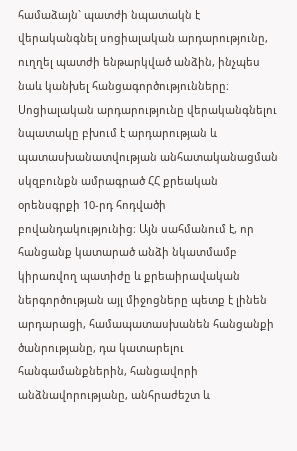համաձայն` պատժի նպատակն է վերականգնել սոցիալական արդարությունը, ուղղել պատժի ենթարկված անձին, ինչպես նաև կանխել հանցագործությունները։ Սոցիալական արդարությունը վերականգնելու նպատակը բխում է արդարության և պատասխանատվության անհատականացման սկզբունքն ամրագրած ՀՀ քրեական օրենսգրքի 10-րդ հոդվածի բովանդակությունից։ Այն սահմանում է, որ հանցանք կատարած անձի նկատմամբ կիրառվող պատիժը և քրեաիրավական ներգործության այլ միջոցները պետք է լինեն արդարացի, համապատասխանեն հանցանքի ծանրությանը, դա կատարելու հանգամանքներին, հանցավորի անձնավորությանը, անհրաժեշտ և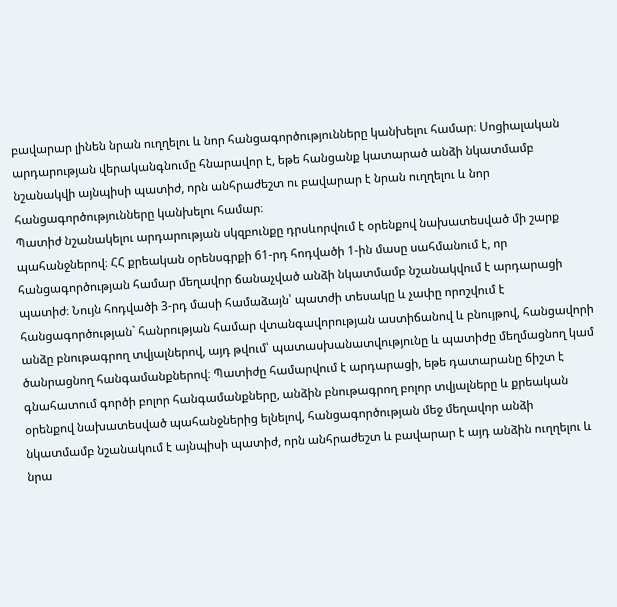բավարար լինեն նրան ուղղելու և նոր հանցագործությունները կանխելու համար։ Սոցիալական արդարության վերականգնումը հնարավոր է, եթե հանցանք կատարած անձի նկատմամբ նշանակվի այնպիսի պատիժ, որն անհրաժեշտ ու բավարար է նրան ուղղելու և նոր հանցագործությունները կանխելու համար։
Պատիժ նշանակելու արդարության սկզբունքը դրսևորվում է օրենքով նախատեսված մի շարք պահանջներով։ ՀՀ քրեական օրենսգրքի 61-րդ հոդվածի 1-ին մասը սահմանում է, որ հանցագործության համար մեղավոր ճանաչված անձի նկատմամբ նշանակվում է արդարացի պատիժ։ Նույն հոդվածի 3-րդ մասի համաձայն՝ պատժի տեսակը և չափը որոշվում է հանցագործության` հանրության համար վտանգավորության աստիճանով և բնույթով, հանցավորի անձը բնութագրող տվյալներով, այդ թվում՝ պատասխանատվությունը և պատիժը մեղմացնող կամ ծանրացնող հանգամանքներով։ Պատիժը համարվում է արդարացի, եթե դատարանը ճիշտ է գնահատում գործի բոլոր հանգամանքները, անձին բնութագրող բոլոր տվյալները և քրեական օրենքով նախատեսված պահանջներից ելնելով, հանցագործության մեջ մեղավոր անձի նկատմամբ նշանակում է այնպիսի պատիժ, որն անհրաժեշտ և բավարար է այդ անձին ուղղելու և նրա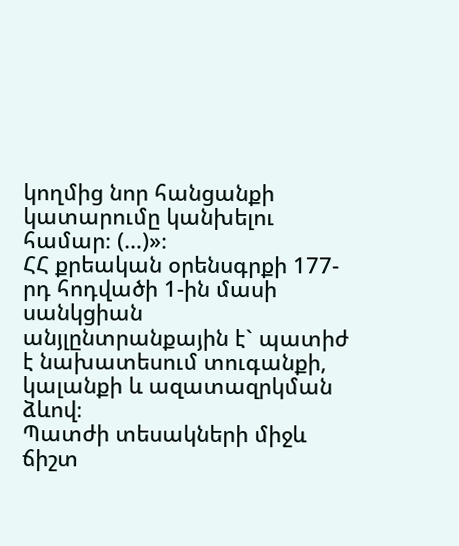կողմից նոր հանցանքի կատարումը կանխելու համար։ (…)»։
ՀՀ քրեական օրենսգրքի 177-րդ հոդվածի 1-ին մասի սանկցիան անյլընտրանքային է` պատիժ է նախատեսում տուգանքի, կալանքի և ազատազրկման ձևով։
Պատժի տեսակների միջև ճիշտ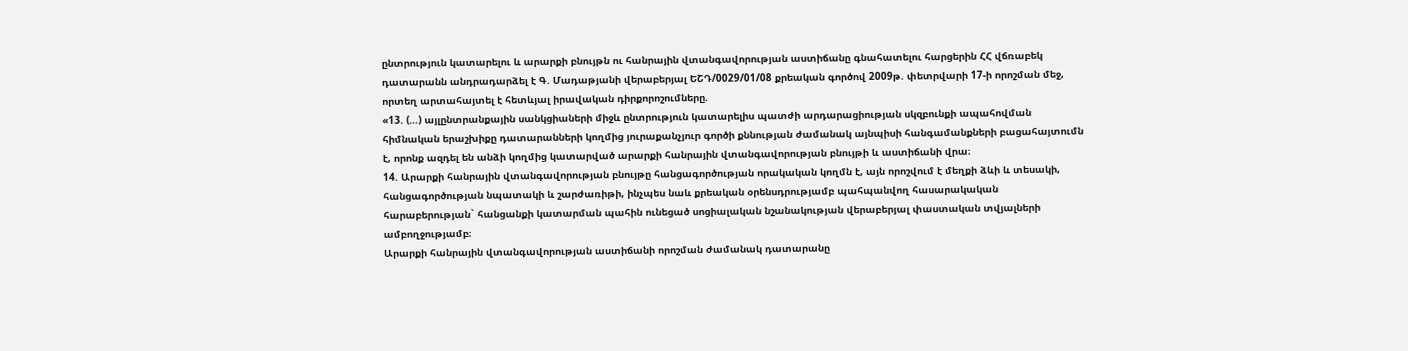ընտրություն կատարելու և արարքի բնույթն ու հանրային վտանգավորության աստիճանը գնահատելու հարցերին ՀՀ վճռաբեկ դատարանն անդրադարձել է Գ. Մադաթյանի վերաբերյալ ԵՇԴ/0029/01/08 քրեական գործով 2009թ. փետրվարի 17-ի որոշման մեջ, որտեղ արտահայտել է հետևյալ իրավական դիրքորոշումները.
«13. (…) այլընտրանքային սանկցիաների միջև ընտրություն կատարելիս պատժի արդարացիության սկզբունքի ապահովման հիմնական երաշխիքը դատարանների կողմից յուրաքանչյուր գործի քննության ժամանակ այնպիսի հանգամանքների բացահայտումն է, որոնք ազդել են անձի կողմից կատարված արարքի հանրային վտանգավորության բնույթի և աստիճանի վրա։
14. Արարքի հանրային վտանգավորության բնույթը հանցագործության որակական կողմն է, այն որոշվում է մեղքի ձևի և տեսակի, հանցագործության նպատակի և շարժառիթի, ինչպես նաև քրեական օրենսդրությամբ պահպանվող հասարակական հարաբերության` հանցանքի կատարման պահին ունեցած սոցիալական նշանակության վերաբերյալ փաստական տվյալների ամբողջությամբ։
Արարքի հանրային վտանգավորության աստիճանի որոշման ժամանակ դատարանը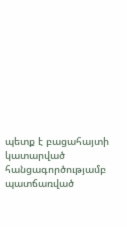պետք է բացահայտի կատարված հանցագործությամբ պատճառված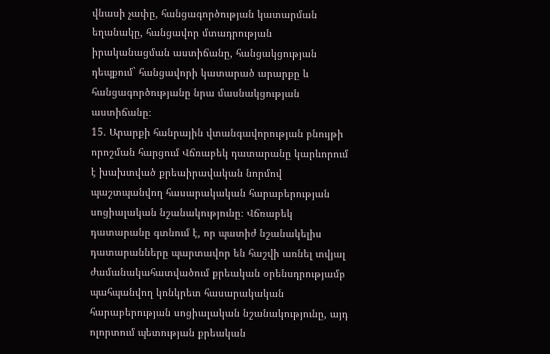վնասի չափը, հանցագործության կատարման եղանակը, հանցավոր մտադրության իրականացման աստիճանը, հանցակցության դեպքում` հանցավորի կատարած արարքը և հանցագործությանը նրա մասնակցության աստիճանը։
15. Արարքի հանրային վտանգավորության բնույթի որոշման հարցում Վճռաբեկ դատարանը կարևորում է խախտված քրեաիրավական նորմով պաշտպանվող հասարակական հարաբերության սոցիալական նշանակությունը։ Վճռաբեկ դատարանը գտնում է, որ պատիժ նշանակելիս դատարանները պարտավոր են հաշվի առնել տվյալ ժամանակահատվածում քրեական օրենսդրությամբ պահպանվող կոնկրետ հասարակական հարաբերության սոցիալական նշանակությունը, այդ ոլորտում պետության քրեական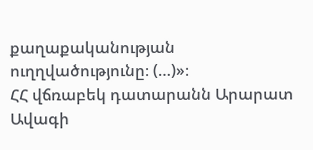քաղաքականության ուղղվածությունը։ (…)»։
ՀՀ վճռաբեկ դատարանն Արարատ Ավագի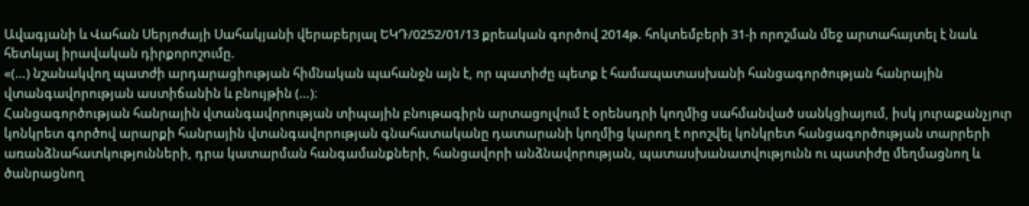Ավագյանի և Վահան Սերյոժայի Սահակյանի վերաբերյալ ԵԿԴ/0252/01/13 քրեական գործով 2014թ. հոկտեմբերի 31-ի որոշման մեջ արտահայտել է նաև հետևյալ իրավական դիրքորոշումը.
«(…) նշանակվող պատժի արդարացիության հիմնական պահանջն այն է, որ պատիժը պետք է համապատասխանի հանցագործության հանրային վտանգավորության աստիճանին և բնույթին (…)։
Հանցագործության հանրային վտանգավորության տիպային բնութագիրն արտացոլվում է օրենսդրի կողմից սահմանված սանկցիայում, իսկ յուրաքանչյուր կոնկրետ գործով արարքի հանրային վտանգավորության գնահատականը դատարանի կողմից կարող է որոշվել կոնկրետ հանցագործության տարրերի առանձնահատկությունների, դրա կատարման հանգամանքների, հանցավորի անձնավորության, պատասխանատվությունն ու պատիժը մեղմացնող և ծանրացնող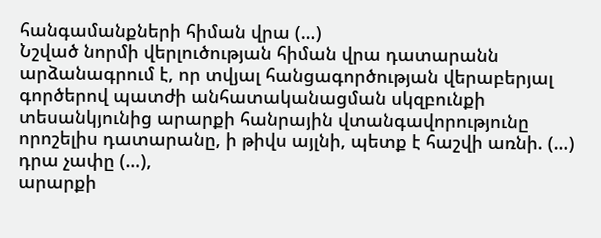հանգամանքների հիման վրա (…)
Նշված նորմի վերլուծության հիման վրա դատարանն արձանագրում է, որ տվյալ հանցագործության վերաբերյալ գործերով պատժի անհատականացման սկզբունքի տեսանկյունից արարքի հանրային վտանգավորությունը որոշելիս դատարանը, ի թիվս այլնի, պետք է հաշվի առնի. (…)
դրա չափը (…),
արարքի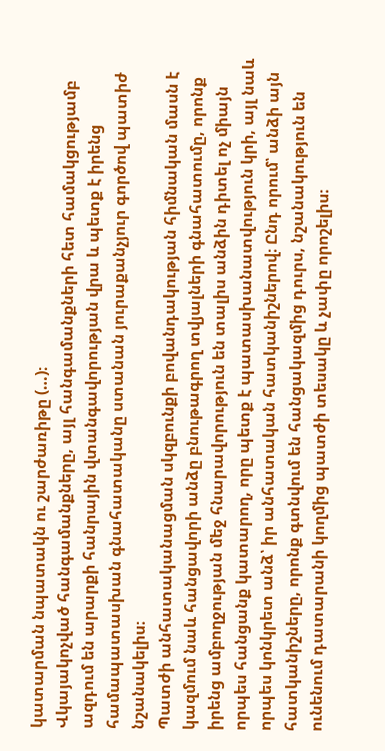կատարման նպատակն ու շարժառիթը (…)։
Վկայակոչված հանգամանքները, այլ հանգամանքների հետ համակցությամբ ազդում են արարքի հանրային վտանգավորության վրա և պետք է իրենց համապատասխան գնահատականը ստանան յուրաքանչյուր գործով պատիժ նշանակելիս։
Պատժի անհատականացման սկզբունքի բովանդակության հիմնական մասն է կազմում նաև հանցավորի անձը բնութագրող տվյալների գնահատումը, որոնք իրենց ամբողջության մեջ հնարավորություն են տալիս անձին դիտել ոչ միայն որպես հանցանք կատարող, որը պետք է պատասխանատվություն կրի, այլ նաև որպես կոնկրետ անձ՝ իր անհատական հատկանիշներով։ Ընդ որում՝ անձի այն հատկանիշները, որոնք գտնվում են հանցակազմից դուրս, նշանակություն են ունենում դատարանի կողմից պատժի տեսակը և չափը որոշելիս։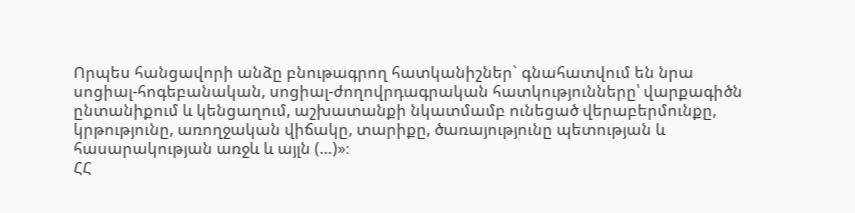Որպես հանցավորի անձը բնութագրող հատկանիշներ` գնահատվում են նրա սոցիալ-հոգեբանական, սոցիալ-ժողովրդագրական հատկությունները՝ վարքագիծն ընտանիքում և կենցաղում, աշխատանքի նկատմամբ ունեցած վերաբերմունքը, կրթությունը, առողջական վիճակը, տարիքը, ծառայությունը պետության և հասարակության առջև և այլն (…)»։
ՀՀ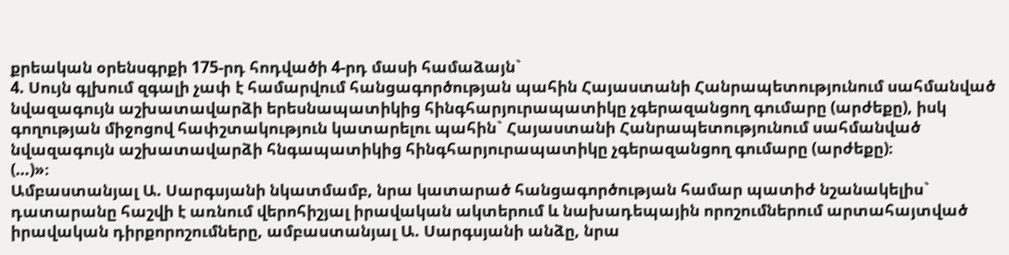քրեական օրենսգրքի 175-րդ հոդվածի 4-րդ մասի համաձայն`
4. Սույն գլխում զգալի չափ է համարվում հանցագործության պահին Հայաստանի Հանրապետությունում սահմանված նվազագույն աշխատավարձի երեսնապատիկից հինգհարյուրապատիկը չգերազանցող գումարը (արժեքը), իսկ գողության միջոցով հափշտակություն կատարելու պահին` Հայաստանի Հանրապետությունում սահմանված նվազագույն աշխատավարձի հնգապատիկից հինգհարյուրապատիկը չգերազանցող գումարը (արժեքը)։
(…)»։
Ամբաստանյալ Ա. Սարգսյանի նկատմամբ, նրա կատարած հանցագործության համար պատիժ նշանակելիս` դատարանը հաշվի է առնում վերոհիշյալ իրավական ակտերում և նախադեպային որոշումներում արտահայտված իրավական դիրքորոշումները, ամբաստանյալ Ա. Սարգսյանի անձը, նրա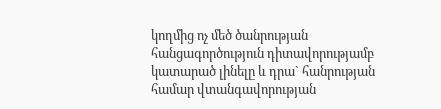կողմից ոչ մեծ ծանրության հանցագործություն դիտավորությամբ կատարած լինելը և դրա` հանրության համար վտանգավորության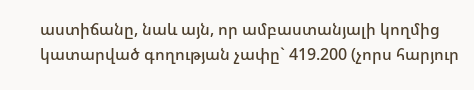աստիճանը, նաև այն, որ ամբաստանյալի կողմից կատարված գողության չափը` 419.200 (չորս հարյուր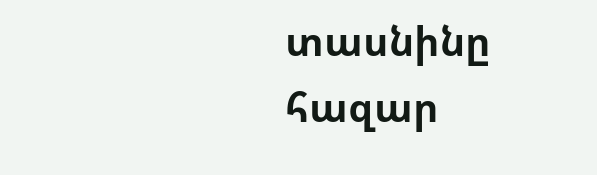տասնինը հազար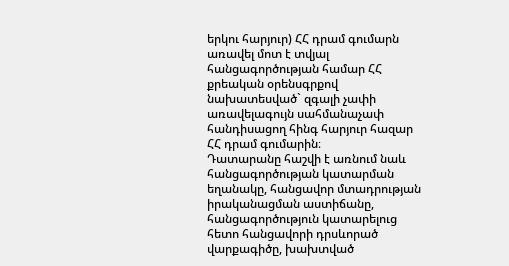երկու հարյուր) ՀՀ դրամ գումարն առավել մոտ է տվյալ հանցագործության համար ՀՀ քրեական օրենսգրքով նախատեսված` զգալի չափի առավելագույն սահմանաչափ հանդիսացող հինգ հարյուր հազար ՀՀ դրամ գումարին։
Դատարանը հաշվի է առնում նաև հանցագործության կատարման եղանակը, հանցավոր մտադրության իրականացման աստիճանը, հանցագործություն կատարելուց հետո հանցավորի դրսևորած վարքագիծը, խախտված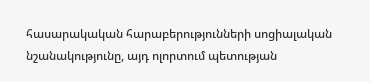հասարակական հարաբերությունների սոցիալական նշանակությունը, այդ ոլորտում պետության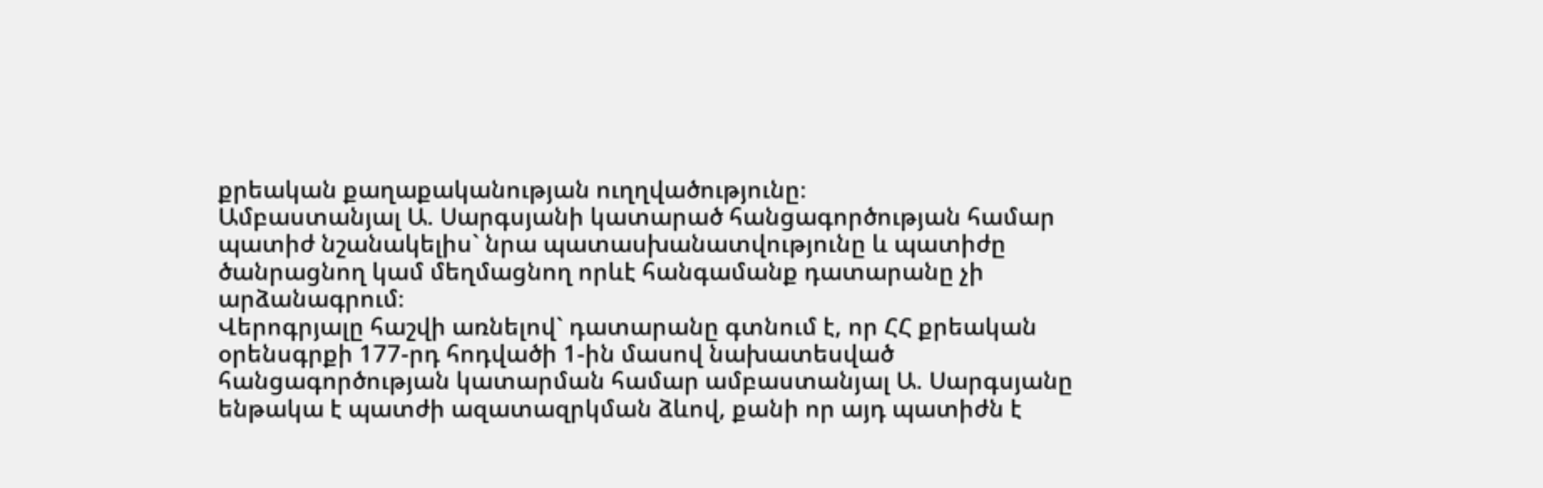քրեական քաղաքականության ուղղվածությունը։
Ամբաստանյալ Ա. Սարգսյանի կատարած հանցագործության համար պատիժ նշանակելիս` նրա պատասխանատվությունը և պատիժը ծանրացնող կամ մեղմացնող որևէ հանգամանք դատարանը չի արձանագրում։
Վերոգրյալը հաշվի առնելով` դատարանը գտնում է, որ ՀՀ քրեական օրենսգրքի 177-րդ հոդվածի 1-ին մասով նախատեսված հանցագործության կատարման համար ամբաստանյալ Ա. Սարգսյանը ենթակա է պատժի ազատազրկման ձևով, քանի որ այդ պատիժն է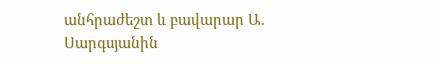անհրաժեշտ և բավարար Ա. Սարգսյանին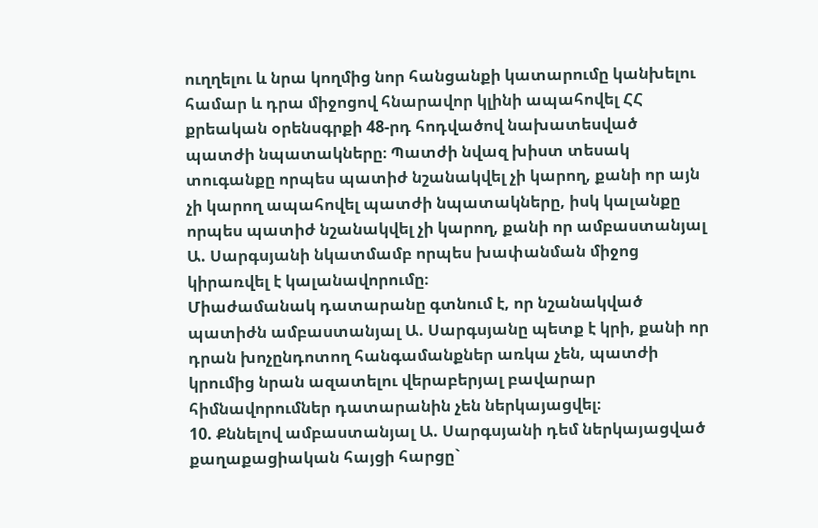ուղղելու և նրա կողմից նոր հանցանքի կատարումը կանխելու համար և դրա միջոցով հնարավոր կլինի ապահովել ՀՀ քրեական օրենսգրքի 48-րդ հոդվածով նախատեսված պատժի նպատակները։ Պատժի նվազ խիստ տեսակ տուգանքը որպես պատիժ նշանակվել չի կարող, քանի որ այն չի կարող ապահովել պատժի նպատակները, իսկ կալանքը որպես պատիժ նշանակվել չի կարող, քանի որ ամբաստանյալ Ա. Սարգսյանի նկատմամբ որպես խափանման միջոց կիրառվել է կալանավորումը։
Միաժամանակ դատարանը գտնում է, որ նշանակված պատիժն ամբաստանյալ Ա. Սարգսյանը պետք է կրի, քանի որ դրան խոչընդոտող հանգամանքներ առկա չեն, պատժի կրումից նրան ազատելու վերաբերյալ բավարար հիմնավորումներ դատարանին չեն ներկայացվել։
10. Քննելով ամբաստանյալ Ա. Սարգսյանի դեմ ներկայացված քաղաքացիական հայցի հարցը`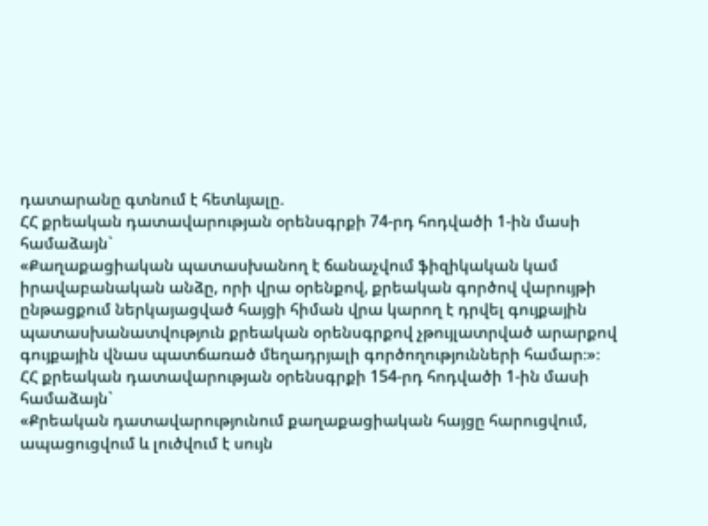դատարանը գտնում է հետևյալը.
ՀՀ քրեական դատավարության օրենսգրքի 74-րդ հոդվածի 1-ին մասի համաձայն`
«Քաղաքացիական պատասխանող է ճանաչվում ֆիզիկական կամ իրավաբանական անձը, որի վրա օրենքով, քրեական գործով վարույթի ընթացքում ներկայացված հայցի հիման վրա կարող է դրվել գույքային պատասխանատվություն քրեական օրենսգրքով չթույլատրված արարքով գույքային վնաս պատճառած մեղադրյալի գործողությունների համար։»։
ՀՀ քրեական դատավարության օրենսգրքի 154-րդ հոդվածի 1-ին մասի համաձայն`
«Քրեական դատավարությունում քաղաքացիական հայցը հարուցվում, ապացուցվում և լուծվում է սույն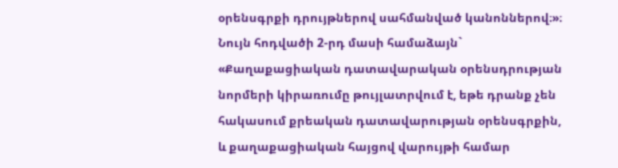օրենսգրքի դրույթներով սահմանված կանոններով։»։
Նույն հոդվածի 2-րդ մասի համաձայն`
«Քաղաքացիական դատավարական օրենսդրության նորմերի կիրառումը թույլատրվում է, եթե դրանք չեն հակասում քրեական դատավարության օրենսգրքին, և քաղաքացիական հայցով վարույթի համար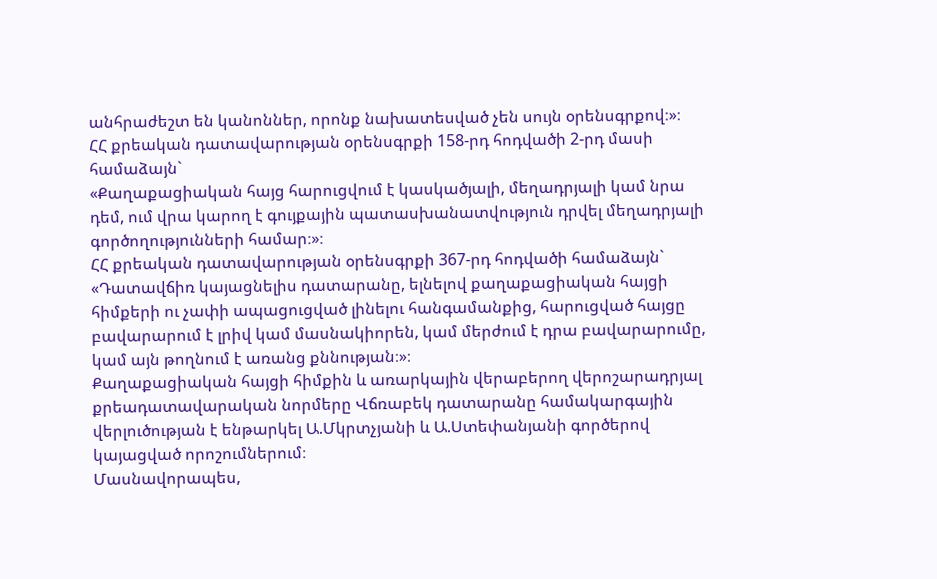անհրաժեշտ են կանոններ, որոնք նախատեսված չեն սույն օրենսգրքով։»։
ՀՀ քրեական դատավարության օրենսգրքի 158-րդ հոդվածի 2-րդ մասի համաձայն`
«Քաղաքացիական հայց հարուցվում է կասկածյալի, մեղադրյալի կամ նրա դեմ, ում վրա կարող է գույքային պատասխանատվություն դրվել մեղադրյալի գործողությունների համար։»։
ՀՀ քրեական դատավարության օրենսգրքի 367-րդ հոդվածի համաձայն`
«Դատավճիռ կայացնելիս դատարանը, ելնելով քաղաքացիական հայցի հիմքերի ու չափի ապացուցված լինելու հանգամանքից, հարուցված հայցը բավարարում է լրիվ կամ մասնակիորեն, կամ մերժում է դրա բավարարումը, կամ այն թողնում է առանց քննության։»։
Քաղաքացիական հայցի հիմքին և առարկային վերաբերող վերոշարադրյալ քրեադատավարական նորմերը Վճռաբեկ դատարանը համակարգային վերլուծության է ենթարկել Ա.Մկրտչյանի և Ա.Ստեփանյանի գործերով կայացված որոշումներում։
Մասնավորապես,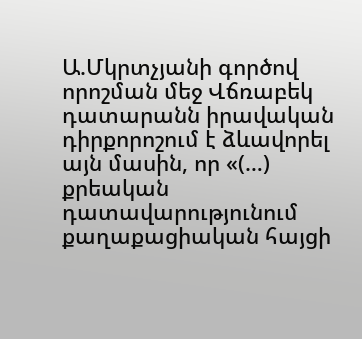Ա.Մկրտչյանի գործով որոշման մեջ Վճռաբեկ դատարանն իրավական դիրքորոշում է ձևավորել այն մասին, որ «(…) քրեական դատավարությունում քաղաքացիական հայցի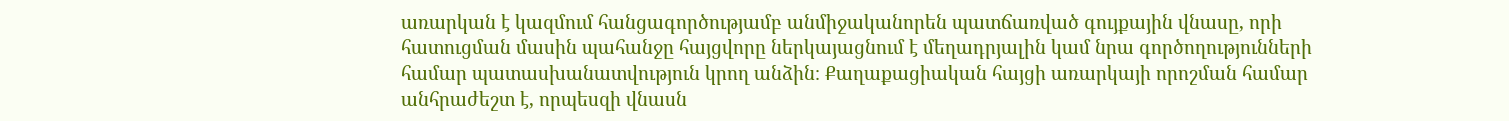առարկան է կազմում հանցագործությամբ անմիջականորեն պատճառված գույքային վնասը, որի հատուցման մասին պահանջը հայցվորը ներկայացնում է մեղադրյալին կամ նրա գործողությունների համար պատասխանատվություն կրող անձին։ Քաղաքացիական հայցի առարկայի որոշման համար անհրաժեշտ է, որպեսզի վնասն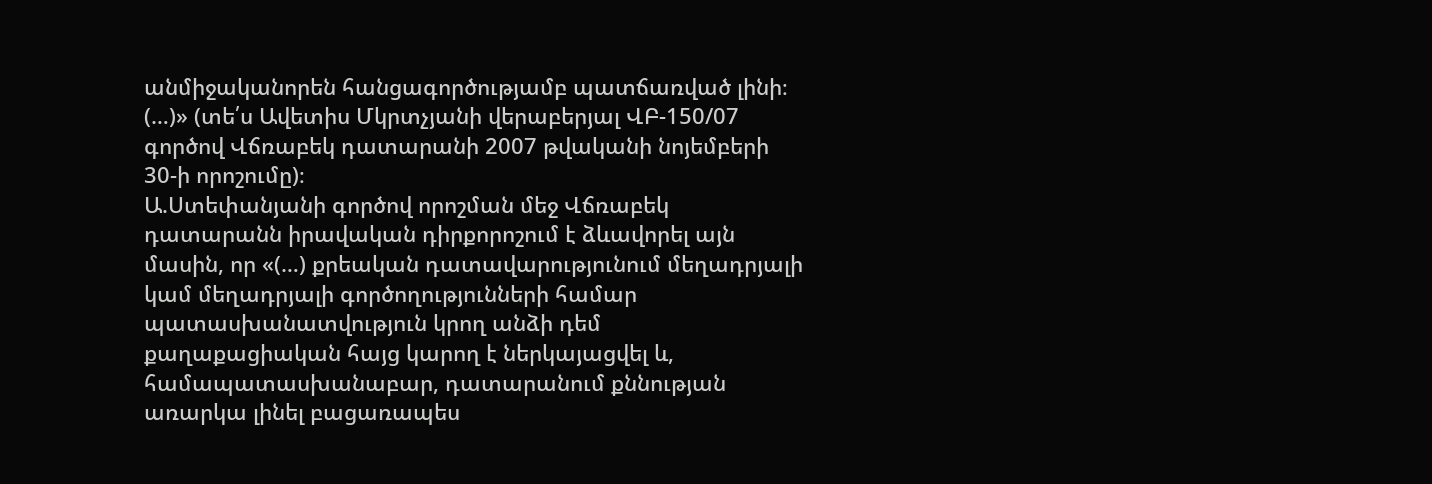անմիջականորեն հանցագործությամբ պատճառված լինի։ (…)» (տե՛ս Ավետիս Մկրտչյանի վերաբերյալ ՎԲ-150/07 գործով Վճռաբեկ դատարանի 2007 թվականի նոյեմբերի 30-ի որոշումը)։
Ա.Ստեփանյանի գործով որոշման մեջ Վճռաբեկ դատարանն իրավական դիրքորոշում է ձևավորել այն մասին, որ «(…) քրեական դատավարությունում մեղադրյալի կամ մեղադրյալի գործողությունների համար պատասխանատվություն կրող անձի դեմ քաղաքացիական հայց կարող է ներկայացվել և, համապատասխանաբար, դատարանում քննության առարկա լինել բացառապես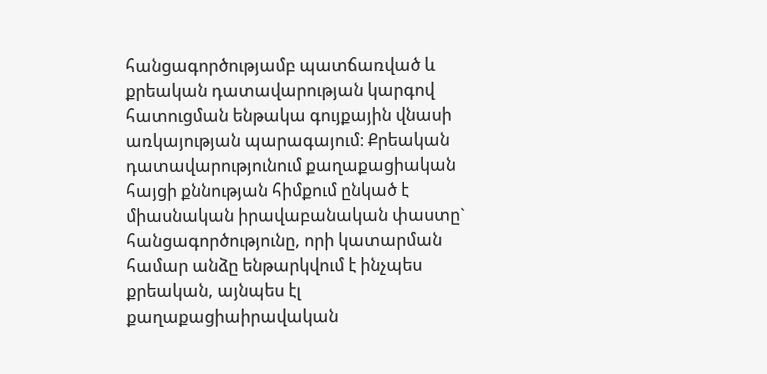հանցագործությամբ պատճառված և քրեական դատավարության կարգով հատուցման ենթակա գույքային վնասի առկայության պարագայում։ Քրեական դատավարությունում քաղաքացիական հայցի քննության հիմքում ընկած է միասնական իրավաբանական փաստը` հանցագործությունը, որի կատարման համար անձը ենթարկվում է ինչպես քրեական, այնպես էլ քաղաքացիաիրավական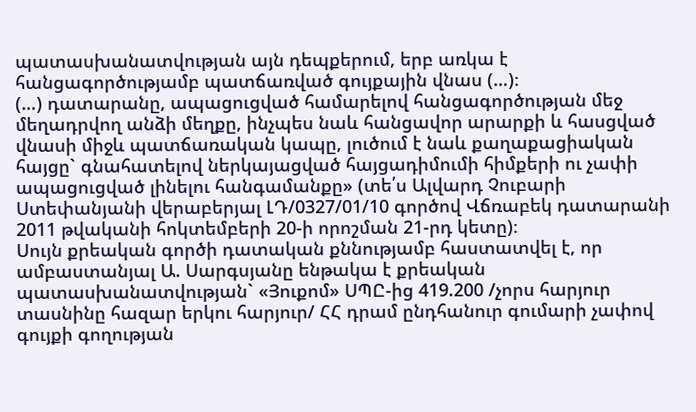պատասխանատվության այն դեպքերում, երբ առկա է հանցագործությամբ պատճառված գույքային վնաս (…)։
(…) դատարանը, ապացուցված համարելով հանցագործության մեջ մեղադրվող անձի մեղքը, ինչպես նաև հանցավոր արարքի և հասցված վնասի միջև պատճառական կապը, լուծում է նաև քաղաքացիական հայցը` գնահատելով ներկայացված հայցադիմումի հիմքերի ու չափի ապացուցված լինելու հանգամանքը» (տե՛ս Ալվարդ Չուբարի Ստեփանյանի վերաբերյալ ԼԴ/0327/01/10 գործով Վճռաբեկ դատարանի 2011 թվականի հոկտեմբերի 20-ի որոշման 21-րդ կետը)։
Սույն քրեական գործի դատական քննությամբ հաստատվել է, որ ամբաստանյալ Ա. Սարգսյանը ենթակա է քրեական պատասխանատվության` «Յուքոմ» ՍՊԸ-ից 419.200 /չորս հարյուր տասնինը հազար երկու հարյուր/ ՀՀ դրամ ընդհանուր գումարի չափով գույքի գողության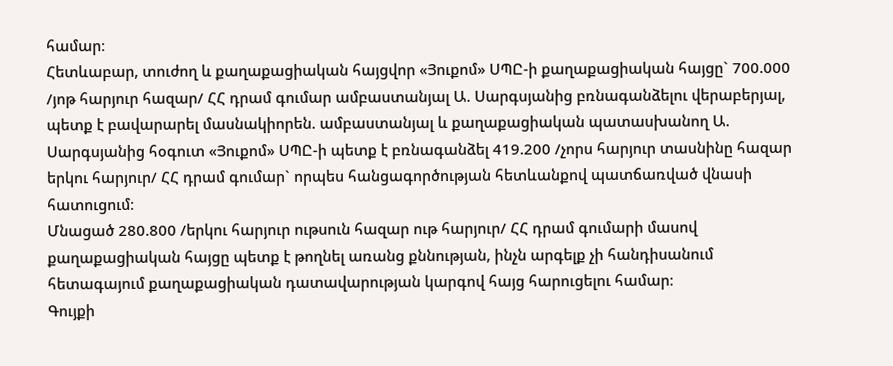համար։
Հետևաբար, տուժող և քաղաքացիական հայցվոր «Յուքոմ» ՍՊԸ-ի քաղաքացիական հայցը` 700.000 /յոթ հարյուր հազար/ ՀՀ դրամ գումար ամբաստանյալ Ա. Սարգսյանից բռնագանձելու վերաբերյալ, պետք է բավարարել մասնակիորեն. ամբաստանյալ և քաղաքացիական պատասխանող Ա. Սարգսյանից հօգուտ «Յուքոմ» ՍՊԸ-ի պետք է բռնագանձել 419.200 /չորս հարյուր տասնինը հազար երկու հարյուր/ ՀՀ դրամ գումար` որպես հանցագործության հետևանքով պատճառված վնասի հատուցում։
Մնացած 280.800 /երկու հարյուր ութսուն հազար ութ հարյուր/ ՀՀ դրամ գումարի մասով քաղաքացիական հայցը պետք է թողնել առանց քննության, ինչն արգելք չի հանդիսանում հետագայում քաղաքացիական դատավարության կարգով հայց հարուցելու համար։
Գույքի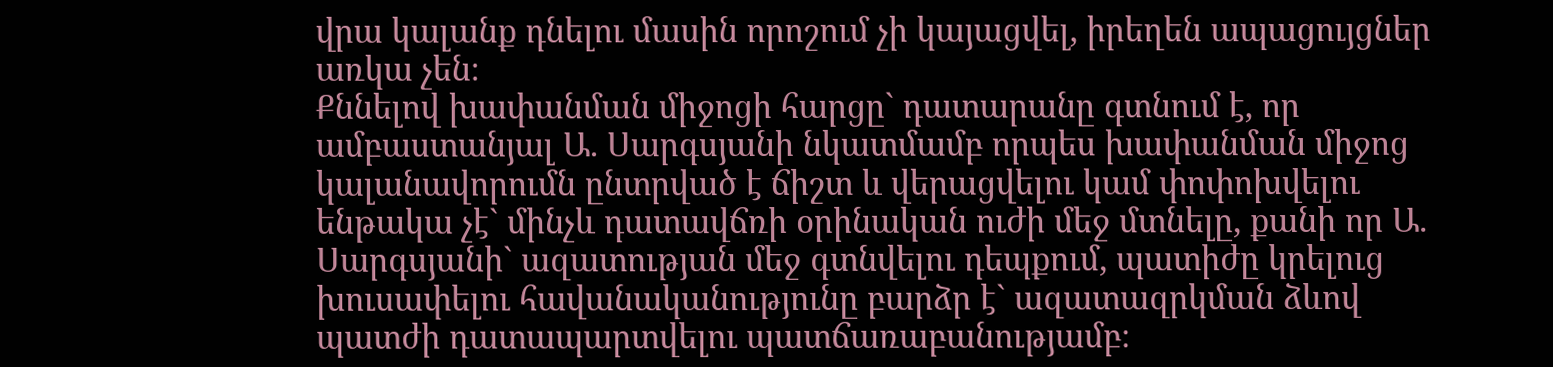վրա կալանք դնելու մասին որոշում չի կայացվել, իրեղեն ապացույցներ առկա չեն։
Քննելով խափանման միջոցի հարցը` դատարանը գտնում է, որ ամբաստանյալ Ա. Սարգսյանի նկատմամբ որպես խափանման միջոց կալանավորումն ընտրված է ճիշտ և վերացվելու կամ փոփոխվելու ենթակա չէ` մինչև դատավճռի օրինական ուժի մեջ մտնելը, քանի որ Ա. Սարգսյանի` ազատության մեջ գտնվելու դեպքում, պատիժը կրելուց խուսափելու հավանականությունը բարձր է` ազատազրկման ձևով պատժի դատապարտվելու պատճառաբանությամբ։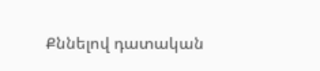Քննելով դատական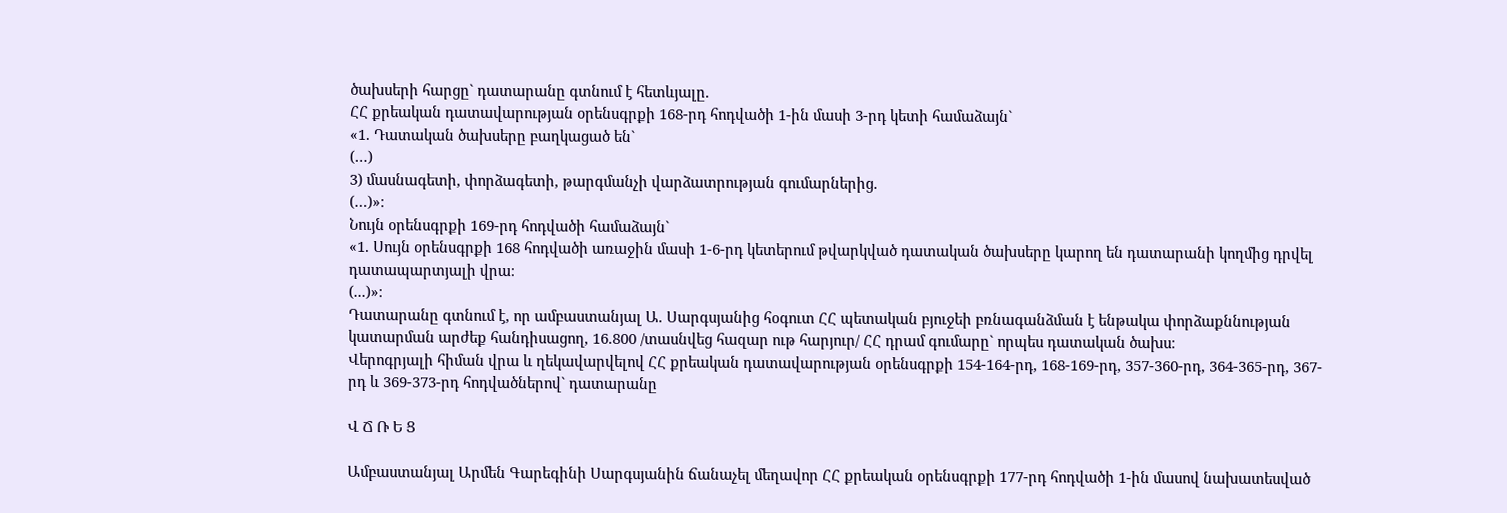ծախսերի հարցը` դատարանը գտնում է հետևյալը.
ՀՀ քրեական դատավարության օրենսգրքի 168-րդ հոդվածի 1-ին մասի 3-րդ կետի համաձայն`
«1. Դատական ծախսերը բաղկացած են`
(…)
3) մասնագետի, փորձագետի, թարգմանչի վարձատրության գումարներից.
(…)»։
Նույն օրենսգրքի 169-րդ հոդվածի համաձայն`
«1. Սույն օրենսգրքի 168 հոդվածի առաջին մասի 1-6-րդ կետերում թվարկված դատական ծախսերը կարող են դատարանի կողմից դրվել դատապարտյալի վրա։
(...)»։
Դատարանը գտնում է, որ ամբաստանյալ Ա. Սարգսյանից հօգուտ ՀՀ պետական բյուջեի բռնագանձման է ենթակա փորձաքննության կատարման արժեք հանդիսացող, 16.800 /տասնվեց հազար ութ հարյուր/ ՀՀ դրամ գումարը` որպես դատական ծախս։
Վերոգրյալի հիման վրա և ղեկավարվելով ՀՀ քրեական դատավարության օրենսգրքի 154-164-րդ, 168-169-րդ, 357-360-րդ, 364-365-րդ, 367-րդ և 369-373-րդ հոդվածներով` դատարանը

Վ Ճ Ռ Ե Ց

Ամբաստանյալ Արմեն Գարեգինի Սարգսյանին ճանաչել մեղավոր ՀՀ քրեական օրենսգրքի 177-րդ հոդվածի 1-ին մասով նախատեսված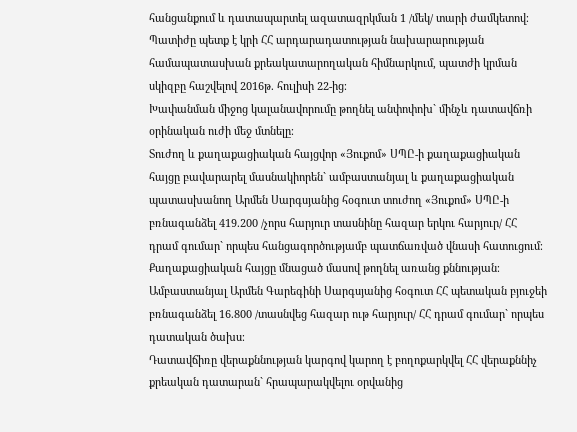հանցանքում և դատապարտել ազատազրկման 1 /մեկ/ տարի ժամկետով։
Պատիժը պետք է կրի ՀՀ արդարադատության նախարարության համապատասխան քրեակատարողական հիմնարկում, պատժի կրման սկիզբը հաշվելով 2016թ. հուլիսի 22-ից։
Խափանման միջոց կալանավորումը թողնել անփոփոխ` մինչև դատավճռի օրինական ուժի մեջ մտնելը։
Տուժող և քաղաքացիական հայցվոր «Յուքոմ» ՍՊԸ-ի քաղաքացիական հայցը բավարարել մասնակիորեն` ամբաստանյալ և քաղաքացիական պատասխանող Արմեն Սարգսյանից հօգուտ տուժող «Յուքոմ» ՍՊԸ-ի բռնագանձել 419.200 /չորս հարյուր տասնինը հազար երկու հարյուր/ ՀՀ դրամ գումար` որպես հանցագործությամբ պատճառված վնասի հատուցում։
Քաղաքացիական հայցը մնացած մասով թողնել առանց քննության։
Ամբաստանյալ Արմեն Գարեգինի Սարգսյանից հօգուտ ՀՀ պետական բյուջեի բռնագանձել 16.800 /տասնվեց հազար ութ հարյուր/ ՀՀ դրամ գումար` որպես դատական ծախս։
Դատավճիռը վերաքննության կարգով կարող է բողոքարկվել ՀՀ վերաքննիչ քրեական դատարան` հրապարակվելու օրվանից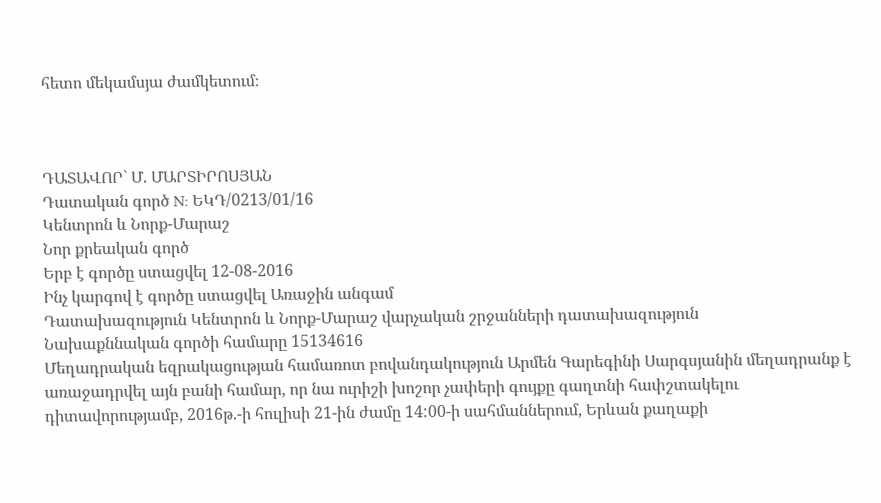հետո մեկամսյա ժամկետում։



ԴԱՏԱՎՈՐ` Մ. ՄԱՐՏԻՐՈՍՅԱՆ
Դատական գործ N: ԵԿԴ/0213/01/16
Կենտրոն և Նորք-Մարաշ
Նոր քրեական գործ
Երբ է գործը ստացվել 12-08-2016
Ինչ կարգով է գործը ստացվել Առաջին անգամ
Դատախազություն Կենտրոն և Նորք-Մարաշ վարչական շրջանների դատախազություն
Նախաքննական գործի համարը 15134616
Մեղադրական եզրակացության համառոտ բովանդակություն Արմեն Գարեգինի Սարգսյանին մեղադրանք է առաջադրվել այն բանի համար, որ նա ուրիշի խոշոր չափերի գույքը գաղտնի հափշտակելու դիտավորությամբ, 2016թ.-ի հուլիսի 21-ին ժամը 14:00-ի սահմաններում, Երևան քաղաքի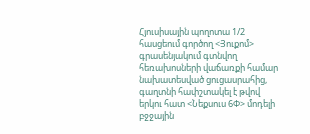Հյուսիսային պողոտա 1/2 հասցեում գործող <Յուքոմ> գրասենյակում գտնվող հեռախոսների վաճառքի համար նախատեսված ցուցասրահից, գաղտնի հափշտակել է թվով երկու հատ <Նեքսուս 6Փ> մոդելի բջջային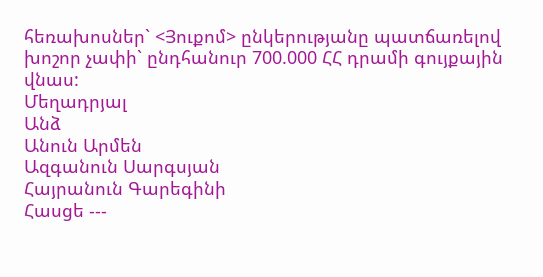հեռախոսներ` <Յուքոմ> ընկերությանը պատճառելով խոշոր չափի` ընդհանուր 700.000 ՀՀ դրամի գույքային վնաս:
Մեղադրյալ
Անձ
Անուն Արմեն
Ազգանուն Սարգսյան
Հայրանուն Գարեգինի
Հասցե ---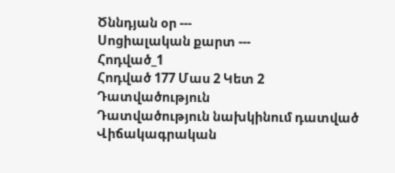Ծննդյան օր ---
Սոցիալական քարտ ---
Հոդված_1
Հոդված 177 Մաս 2 Կետ 2
Դատվածություն
Դատվածություն նախկինում դատված
Վիճակագրական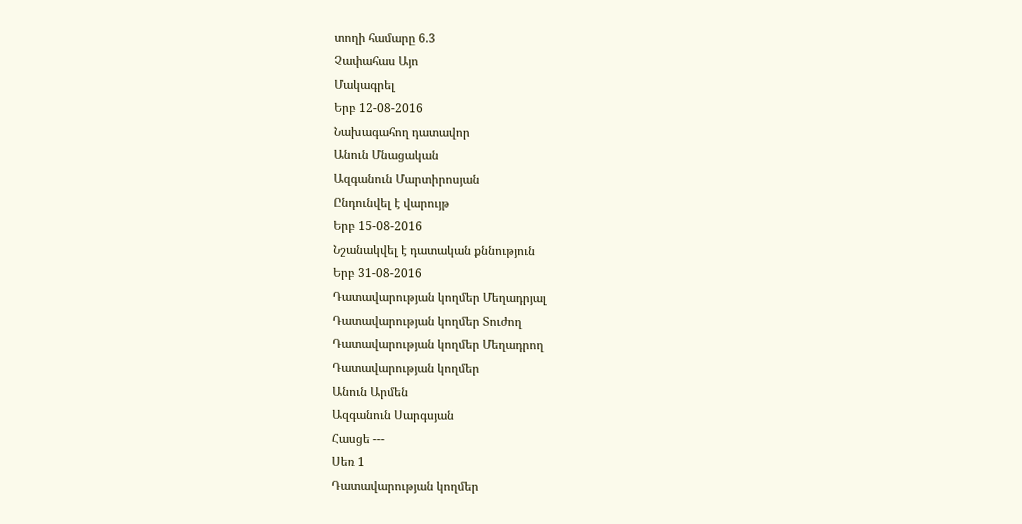տողի համարը 6.3
Չափահաս Այո
Մակագրել
Երբ 12-08-2016
Նախագահող դատավոր
Անուն Մնացական
Ազգանուն Մարտիրոսյան
Ընդունվել է վարույթ
Երբ 15-08-2016
Նշանակվել է դատական քննություն
Երբ 31-08-2016
Դատավարության կողմեր Մեղադրյալ
Դատավարության կողմեր Տուժող
Դատավարության կողմեր Մեղադրող
Դատավարության կողմեր
Անուն Արմեն
Ազգանուն Սարգսյան
Հասցե ---
Սեռ 1
Դատավարության կողմեր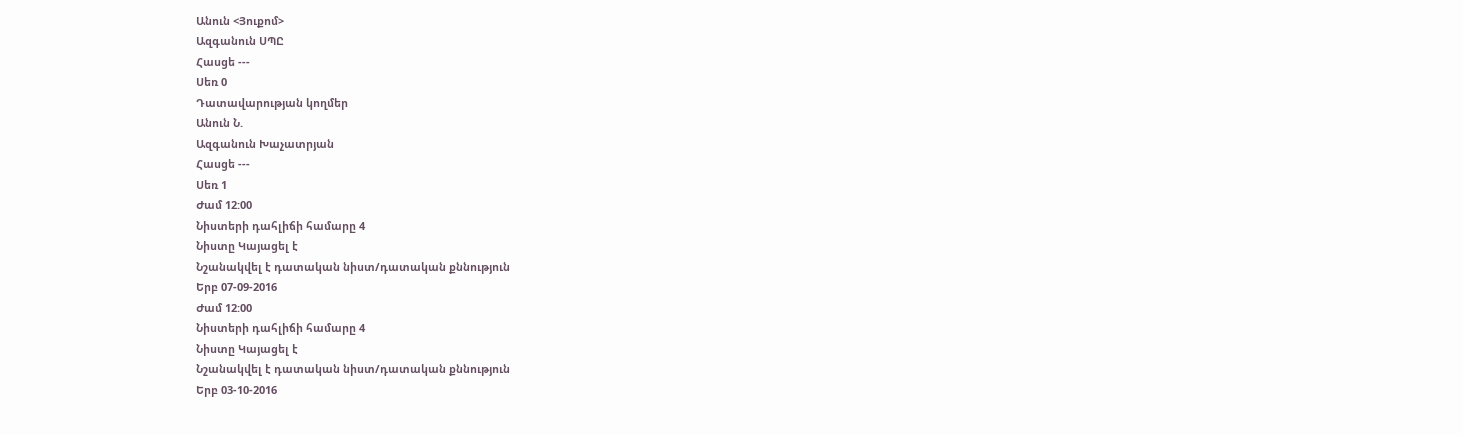Անուն <Յուքոմ>
Ազգանուն ՍՊԸ
Հասցե ---
Սեռ 0
Դատավարության կողմեր
Անուն Ն.
Ազգանուն Խաչատրյան
Հասցե ---
Սեռ 1
Ժամ 12:00
Նիստերի դահլիճի համարը 4
Նիստը Կայացել է
Նշանակվել է դատական նիստ/դատական քննություն
Երբ 07-09-2016
Ժամ 12:00
Նիստերի դահլիճի համարը 4
Նիստը Կայացել է
Նշանակվել է դատական նիստ/դատական քննություն
Երբ 03-10-2016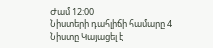Ժամ 12:00
Նիստերի դահլիճի համարը 4
Նիստը Կայացել է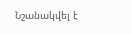Նշանակվել է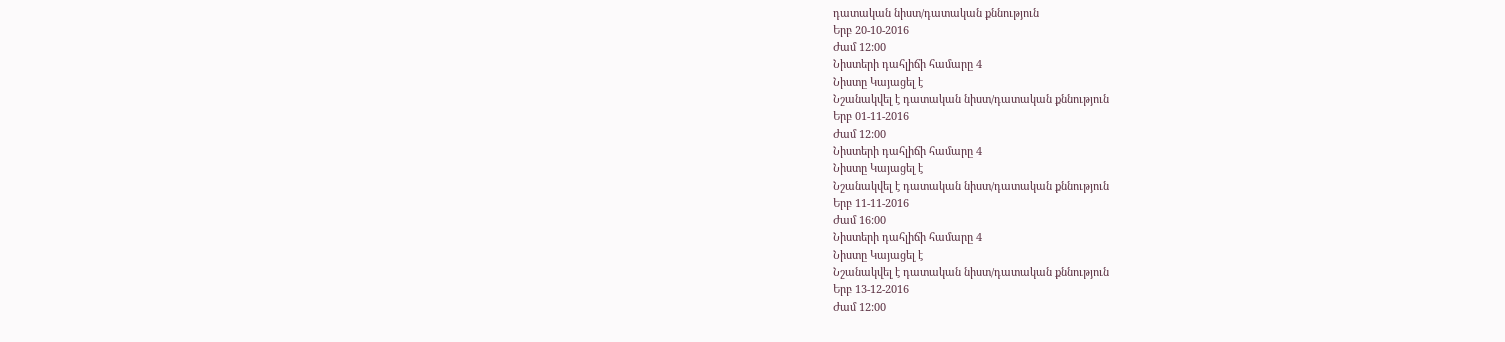դատական նիստ/դատական քննություն
Երբ 20-10-2016
Ժամ 12:00
Նիստերի դահլիճի համարը 4
Նիստը Կայացել է
Նշանակվել է դատական նիստ/դատական քննություն
Երբ 01-11-2016
Ժամ 12:00
Նիստերի դահլիճի համարը 4
Նիստը Կայացել է
Նշանակվել է դատական նիստ/դատական քննություն
Երբ 11-11-2016
Ժամ 16:00
Նիստերի դահլիճի համարը 4
Նիստը Կայացել է
Նշանակվել է դատական նիստ/դատական քննություն
Երբ 13-12-2016
Ժամ 12:00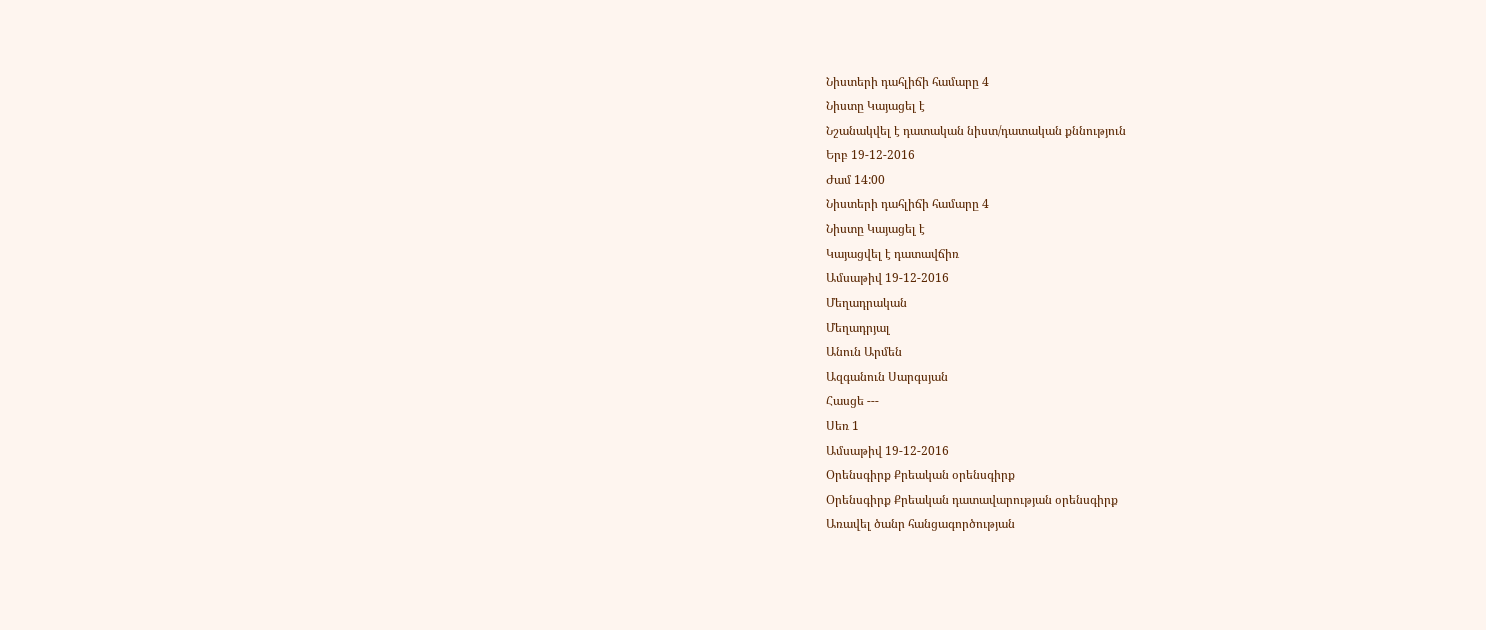Նիստերի դահլիճի համարը 4
Նիստը Կայացել է
Նշանակվել է դատական նիստ/դատական քննություն
Երբ 19-12-2016
Ժամ 14:00
Նիստերի դահլիճի համարը 4
Նիստը Կայացել է
Կայացվել է դատավճիռ
Ամսաթիվ 19-12-2016
Մեղադրական
Մեղադրյալ
Անուն Արմեն
Ազգանուն Սարգսյան
Հասցե ---
Սեռ 1
Ամսաթիվ 19-12-2016
Օրենսգիրք Քրեական օրենսգիրք
Օրենսգիրք Քրեական դատավարության օրենսգիրք
Առավել ծանր հանցագործության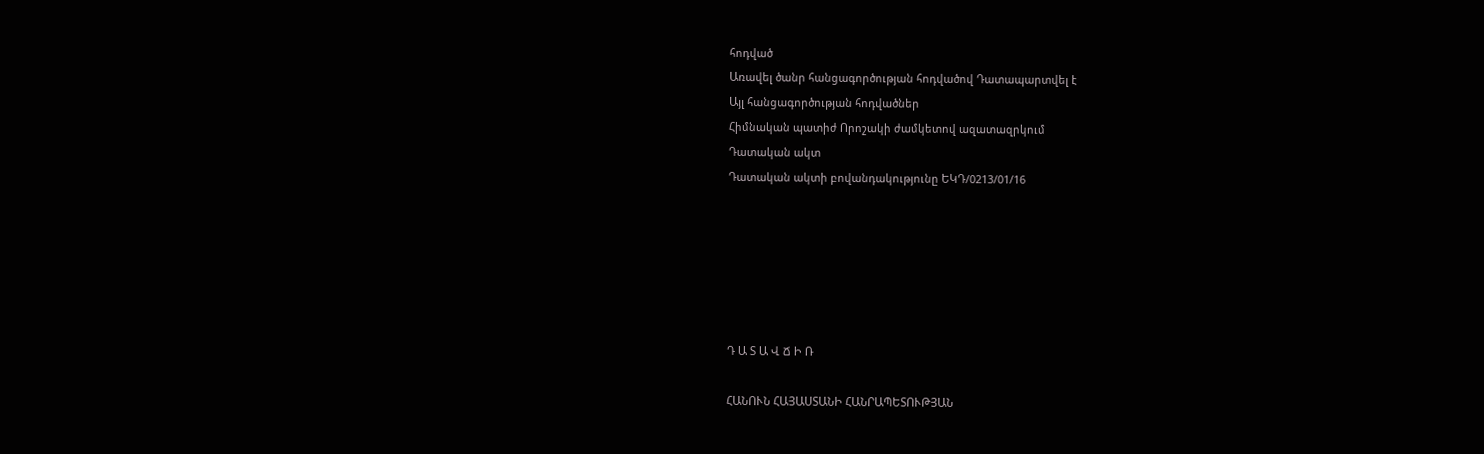հոդված
Առավել ծանր հանցագործության հոդվածով Դատապարտվել է
Այլ հանցագործության հոդվածներ
Հիմնական պատիժ Որոշակի ժամկետով ազատազրկում
Դատական ակտ
Դատական ակտի բովանդակությունը ԵԿԴ/0213/01/16






Դ Ա Տ Ա Վ Ճ Ի Ռ

ՀԱՆՈՒՆ ՀԱՅԱՍՏԱՆԻ ՀԱՆՐԱՊԵՏՈՒԹՅԱՆ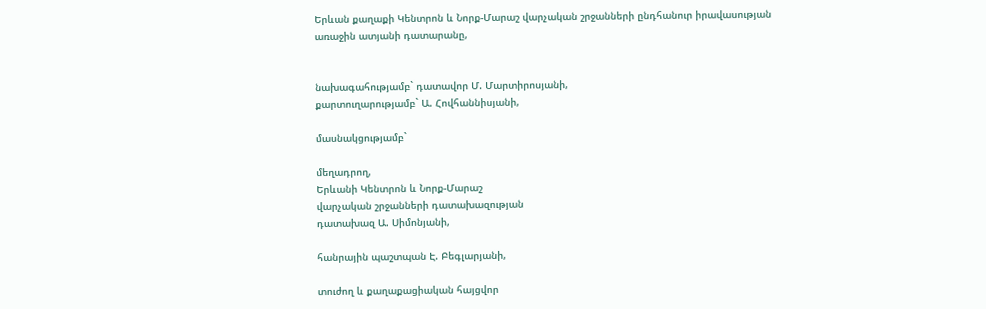Երևան քաղաքի Կենտրոն և Նորք-Մարաշ վարչական շրջանների ընդհանուր իրավասության առաջին ատյանի դատարանը,


նախագահությամբ` դատավոր Մ. Մարտիրոսյանի,
քարտուղարությամբ` Ա. Հովհաննիսյանի,

մասնակցությամբ`

մեղադրող,
Երևանի Կենտրոն և Նորք-Մարաշ
վարչական շրջանների դատախազության
դատախազ Ա. Սիմոնյանի,

հանրային պաշտպան Է. Բեգլարյանի,

տուժող և քաղաքացիական հայցվոր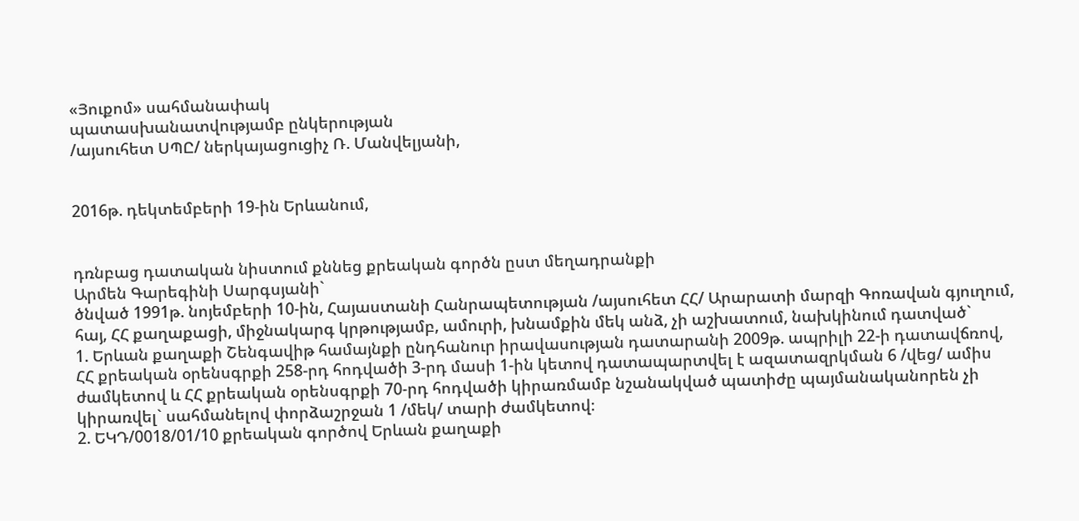«Յուքոմ» սահմանափակ
պատասխանատվությամբ ընկերության
/այսուհետ ՍՊԸ/ ներկայացուցիչ Ռ. Մանվելյանի,


2016թ. դեկտեմբերի 19-ին Երևանում,


դռնբաց դատական նիստում քննեց քրեական գործն ըստ մեղադրանքի
Արմեն Գարեգինի Սարգսյանի`
ծնված 1991թ. նոյեմբերի 10-ին, Հայաստանի Հանրապետության /այսուհետ ՀՀ/ Արարատի մարզի Գոռավան գյուղում, հայ, ՀՀ քաղաքացի, միջնակարգ կրթությամբ, ամուրի, խնամքին մեկ անձ, չի աշխատում, նախկինում դատված`
1. Երևան քաղաքի Շենգավիթ համայնքի ընդհանուր իրավասության դատարանի 2009թ. ապրիլի 22-ի դատավճռով, ՀՀ քրեական օրենսգրքի 258-րդ հոդվածի 3-րդ մասի 1-ին կետով դատապարտվել է ազատազրկման 6 /վեց/ ամիս ժամկետով և ՀՀ քրեական օրենսգրքի 70-րդ հոդվածի կիրառմամբ նշանակված պատիժը պայմանականորեն չի կիրառվել` սահմանելով փորձաշրջան 1 /մեկ/ տարի ժամկետով։
2. ԵԿԴ/0018/01/10 քրեական գործով Երևան քաղաքի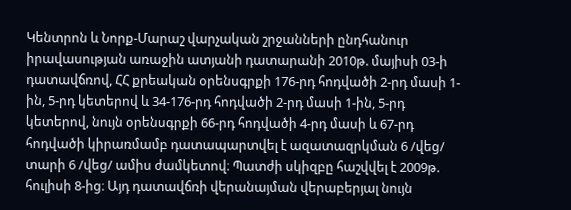Կենտրոն և Նորք-Մարաշ վարչական շրջանների ընդհանուր իրավասության առաջին ատյանի դատարանի 2010թ. մայիսի 03-ի դատավճռով, ՀՀ քրեական օրենսգրքի 176-րդ հոդվածի 2-րդ մասի 1-ին, 5-րդ կետերով և 34-176-րդ հոդվածի 2-րդ մասի 1-ին, 5-րդ կետերով, նույն օրենսգրքի 66-րդ հոդվածի 4-րդ մասի և 67-րդ հոդվածի կիրառմամբ դատապարտվել է ազատազրկման 6 /վեց/ տարի 6 /վեց/ ամիս ժամկետով։ Պատժի սկիզբը հաշվվել է 2009թ. հուլիսի 8-ից։ Այդ դատավճռի վերանայման վերաբերյալ նույն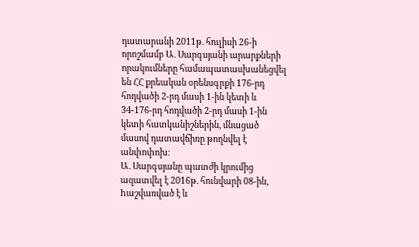դատարանի 2011թ. հուլիսի 26-ի որոշմամբ Ա. Սարգսյանի արարքների որակումները համապատասխանեցվել են ՀՀ քրեական օրենսգրքի 176-րդ հոդվածի 2-րդ մասի 1-ին կետի և 34-176-րդ հոդվածի 2-րդ մասի 1-ին կետի հատկանիշներին, մնացած մասով դատավճիռը թողնվել է անփոփոխ։
Ա. Սարգսյանը պատժի կրումից ազատվել է 2016թ. հունվարի 08-ին, hաշվառված է և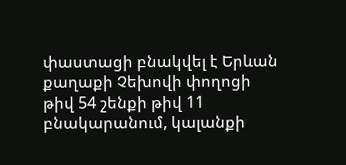փաստացի բնակվել է Երևան քաղաքի Չեխովի փողոցի թիվ 54 շենքի թիվ 11 բնակարանում, կալանքի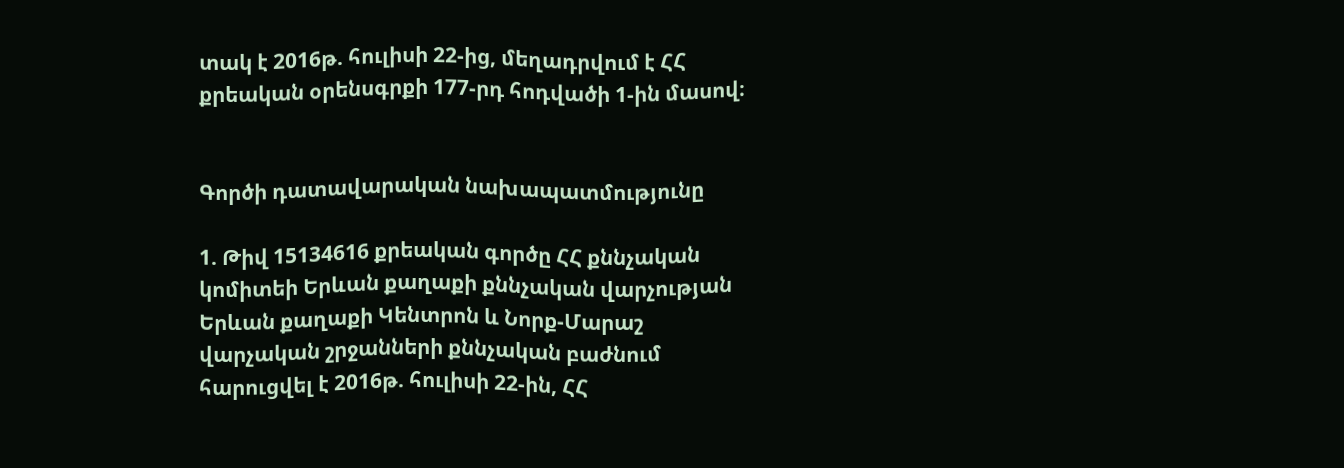տակ է 2016թ. հուլիսի 22-ից, մեղադրվում է ՀՀ քրեական օրենսգրքի 177-րդ հոդվածի 1-ին մասով։


Գործի դատավարական նախապատմությունը

1. Թիվ 15134616 քրեական գործը ՀՀ քննչական կոմիտեի Երևան քաղաքի քննչական վարչության Երևան քաղաքի Կենտրոն և Նորք-Մարաշ վարչական շրջանների քննչական բաժնում հարուցվել է 2016թ. հուլիսի 22-ին, ՀՀ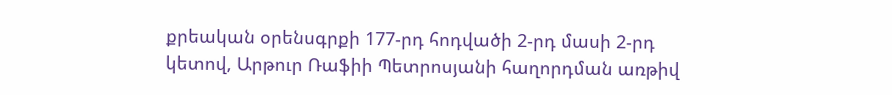քրեական օրենսգրքի 177-րդ հոդվածի 2-րդ մասի 2-րդ կետով, Արթուր Ռաֆիի Պետրոսյանի հաղորդման առթիվ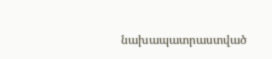նախապատրաստված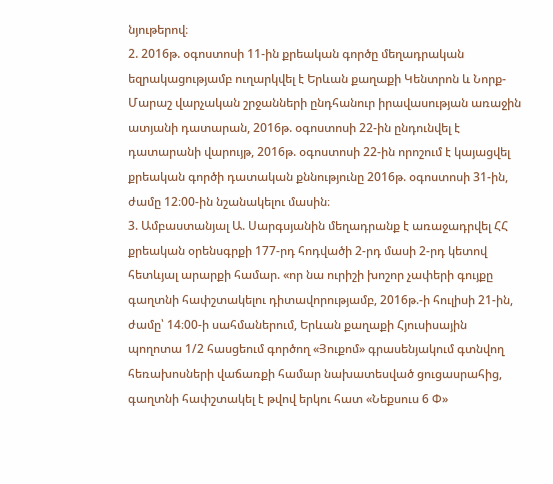նյութերով։
2. 2016թ. օգոստոսի 11-ին քրեական գործը մեղադրական եզրակացությամբ ուղարկվել է Երևան քաղաքի Կենտրոն և Նորք-Մարաշ վարչական շրջանների ընդհանուր իրավասության առաջին ատյանի դատարան, 2016թ. օգոստոսի 22-ին ընդունվել է դատարանի վարույթ, 2016թ. օգոստոսի 22-ին որոշում է կայացվել քրեական գործի դատական քննությունը 2016թ. օգոստոսի 31-ին, ժամը 12։00-ին նշանակելու մասին։
3. Ամբաստանյալ Ա. Սարգսյանին մեղադրանք է առաջադրվել ՀՀ քրեական օրենսգրքի 177-րդ հոդվածի 2-րդ մասի 2-րդ կետով հետևյալ արարքի համար. «որ նա ուրիշի խոշոր չափերի գույքը գաղտնի հափշտակելու դիտավորությամբ, 2016թ.-ի հուլիսի 21-ին, ժամը՝ 14։00-ի սահմաներում, Երևան քաղաքի Հյուսիսային պողոտա 1/2 հասցեում գործող «Յուքոմ» գրասենյակում գտնվող հեռախոսների վաճառքի համար նախատեսված ցուցասրահից, գաղտնի հափշտակել է թվով երկու հատ «Նեքսուս 6 Փ»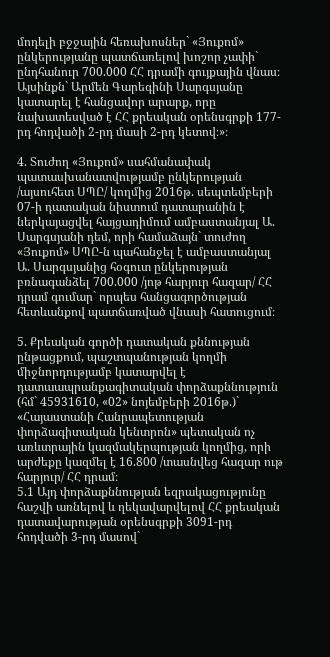մոդելի բջջային հեռախոսներ` «Յուքոմ» ընկերությանը պատճառելով խոշոր չափի` ընդհանուր 700.000 ՀՀ դրամի գույքային վնաս։
Այսինքն` Արմեն Գարեգինի Սարգսյանը կատարել է հանցավոր արարք, որը նախատեսված է ՀՀ քրեական օրենսգրքի 177-րդ հոդվածի 2-րդ մասի 2-րդ կետով։»։

4. Տուժող «Յուքոմ» սահմանափակ պատասխանատվությամբ ընկերության /այսուհետ ՍՊԸ/ կողմից 2016թ. սեպտեմբերի 07-ի դատական նիստում դատարանին է ներկայացվել հայցադիմում ամբաստանյալ Ա. Սարգսյանի դեմ, որի համաձայն` տուժող «Յուքոմ» ՍՊԸ-ն պահանջել է ամբաստանյալ Ա. Սարգսյանից հօգուտ ընկերության բռնագանձել 700.000 /յոթ հարյուր հազար/ ՀՀ դրամ գումար` որպես հանցագործության հետևանքով պատճառված վնասի հատուցում։

5. Քրեական գործի դատական քննության ընթացքում, պաշտպանության կողմի միջնորդությամբ կատարվել է դատաապրանքագիտական փորձաքննություն (հմ` 45931610, «02» նոյեմբերի 2016թ.)` «Հայաստանի Հանրապետության փորձագիտական կենտրոն» պետական ոչ առևտրային կազմակերպության կողմից, որի արժեքը կազմել է 16.800 /տասնվեց հազար ութ հարյուր/ ՀՀ դրամ։
5.1 Այդ փորձաքննության եզրակացությունը հաշվի առնելով և ղեկավարվելով ՀՀ քրեական դատավարության օրենսգրքի 3091-րդ հոդվածի 3-րդ մասով`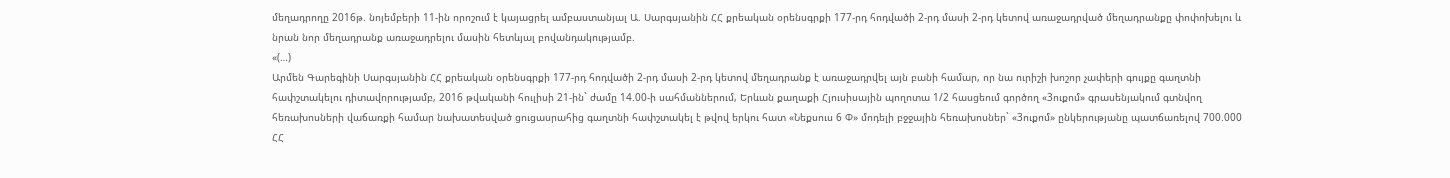մեղադրողը 2016թ. նոյեմբերի 11-ին որոշում է կայացրել ամբաստանյալ Ա. Սարգսյանին ՀՀ քրեական օրենսգրքի 177-րդ հոդվածի 2-րդ մասի 2-րդ կետով առաջադրված մեղադրանքը փոփոխելու և նրան նոր մեղադրանք առաջադրելու մասին հետևյալ բովանդակությամբ.
«(…)
Արմեն Գարեգինի Սարգսյանին ՀՀ քրեական օրենսգրքի 177-րդ հոդվածի 2-րդ մասի 2-րդ կետով մեղադրանք է առաջադրվել այն բանի համար, որ նա ուրիշի խոշոր չափերի գույքը գաղտնի հափշտակելու դիտավորությամբ, 2016 թվականի հուլիսի 21-ին` ժամը 14.00-ի սահմաններում, Երևան քաղաքի Հյուսիսային պողոտա 1/2 հասցեում գործող «3ուքոմ» գրասենյակում գտնվող հեռախոսների վաճառքի համար նախատեսված ցուցասրահից գաղտնի հափշտակել է թվով երկու հատ «Նեքսուս 6 Փ» մոդելի բջջային հեռախոսներ` «3ուքոմ» ընկերությանը պատճառելով 700.000 ՀՀ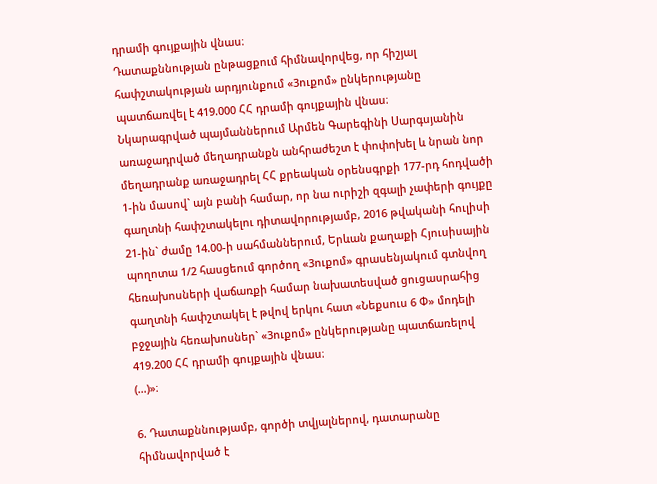դրամի գույքային վնաս։
Դատաքննության ընթացքում հիմնավորվեց, որ հիշյալ հափշտակության արդյունքում «3ուքոմ» ընկերությանը պատճառվել է 419.000 ՀՀ դրամի գույքային վնաս։
Նկարագրված պայմաններում Արմեն Գարեգինի Սարգսյանին առաջադրված մեղադրանքն անհրաժեշտ է փոփոխել և նրան նոր մեղադրանք առաջադրել ՀՀ քրեական օրենսգրքի 177-րդ հոդվածի 1-ին մասով` այն բանի համար, որ նա ուրիշի զգալի չափերի գույքը գաղտնի հափշտակելու դիտավորությամբ, 2016 թվականի հուլիսի 21-ին` ժամը 14.00-ի սահմաններում, Երևան քաղաքի Հյուսիսային պողոտա 1/2 հասցեում գործող «3ուքոմ» գրասենյակում գտնվող հեռախոսների վաճառքի համար նախատեսված ցուցասրահից գաղտնի հափշտակել է թվով երկու հատ «Նեքսուս 6 Փ» մոդելի բջջային հեռախոսներ` «3ուքոմ» ընկերությանը պատճառելով 419.200 ՀՀ դրամի գույքային վնաս։
(…)»։

6. Դատաքննությամբ, գործի տվյալներով, դատարանը հիմնավորված է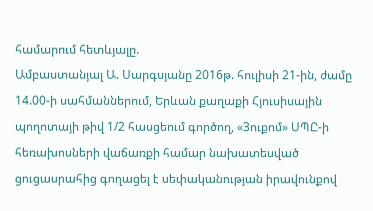համարում հետևյալը.
Ամբաստանյալ Ա. Սարգսյանը 2016թ. հուլիսի 21-ին, ժամը 14.00-ի սահմաններում, Երևան քաղաքի Հյուսիսային պողոտայի թիվ 1/2 հասցեում գործող, «3ուքոմ» ՍՊԸ-ի հեռախոսների վաճառքի համար նախատեսված ցուցասրահից գողացել է սեփականության իրավունքով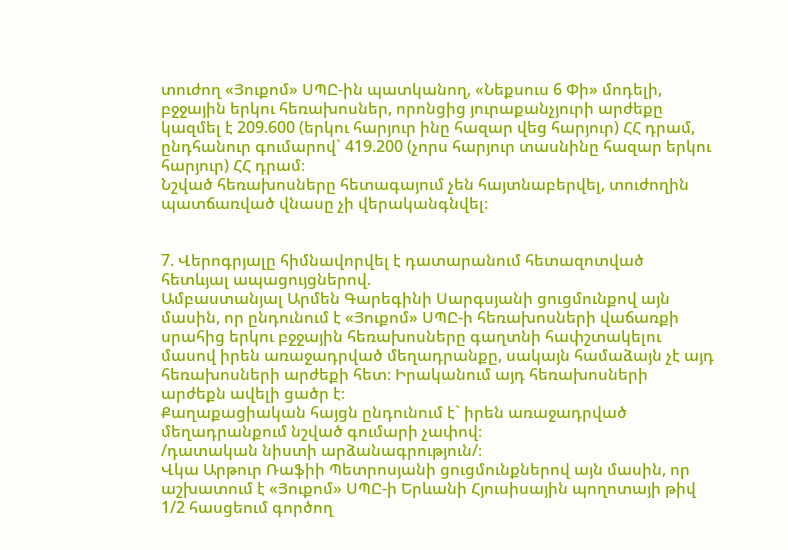տուժող «Յուքոմ» ՍՊԸ-ին պատկանող, «Նեքսուս 6 Փի» մոդելի, բջջային երկու հեռախոսներ, որոնցից յուրաքանչյուրի արժեքը կազմել է 209.600 (երկու հարյուր ինը հազար վեց հարյուր) ՀՀ դրամ, ընդհանուր գումարով` 419.200 (չորս հարյուր տասնինը հազար երկու հարյուր) ՀՀ դրամ։
Նշված հեռախոսները հետագայում չեն հայտնաբերվել, տուժողին պատճառված վնասը չի վերականգնվել։


7. Վերոգրյալը հիմնավորվել է դատարանում հետազոտված հետևյալ ապացույցներով.
Ամբաստանյալ Արմեն Գարեգինի Սարգսյանի ցուցմունքով այն մասին, որ ընդունում է «Յուքոմ» ՍՊԸ-ի հեռախոսների վաճառքի սրահից երկու բջջային հեռախոսները գաղտնի հափշտակելու մասով իրեն առաջադրված մեղադրանքը, սակայն համաձայն չէ այդ հեռախոսների արժեքի հետ։ Իրականում այդ հեռախոսների արժեքն ավելի ցածր է։
Քաղաքացիական հայցն ընդունում է` իրեն առաջադրված մեղադրանքում նշված գումարի չափով։
/դատական նիստի արձանագրություն/։
Վկա Արթուր Ռաֆիի Պետրոսյանի ցուցմունքներով այն մասին, որ աշխատում է «Յուքոմ» ՍՊԸ-ի Երևանի Հյուսիսային պողոտայի թիվ 1/2 հասցեում գործող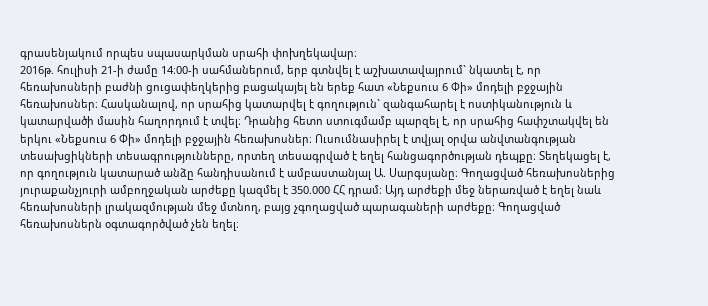գրասենյակում որպես սպասարկման սրահի փոխղեկավար։
2016թ. հուլիսի 21-ի ժամը 14։00-ի սահմաներում, երբ գտնվել է աշխատավայրում` նկատել է, որ հեռախոսների բաժնի ցուցափեղկերից բացակայել են երեք հատ «Նեքսուս 6 Փի» մոդելի բջջային հեռախոսներ։ Հասկանալով, որ սրահից կատարվել է գողություն` զանգահարել է ոստիկանություն և կատարվածի մասին հաղորդում է տվել։ Դրանից հետո ստուգմամբ պարզել է, որ սրահից հափշտակվել են երկու «Նեքսուս 6 Փի» մոդելի բջջային հեռախոսներ։ Ուսումնասիրել է տվյալ օրվա անվտանգության տեսախցիկների տեսագրությունները, որտեղ տեսագրված է եղել հանցագործության դեպքը։ Տեղեկացել է, որ գողություն կատարած անձը հանդիսանում է ամբաստանյալ Ա. Սարգսյանը։ Գողացված հեռախոսներից յուրաքանչյուրի ամբողջական արժեքը կազմել է 350.000 ՀՀ դրամ։ Այդ արժեքի մեջ ներառված է եղել նաև հեռախոսների լրակազմության մեջ մտնող, բայց չգողացված պարագաների արժեքը։ Գողացված հեռախոսներն օգտագործված չեն եղել։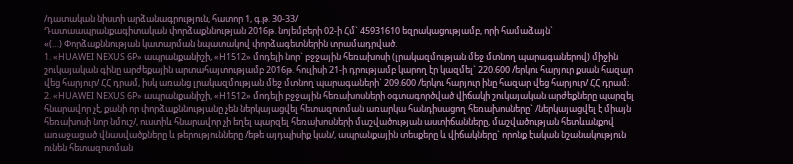/դատական նիստի արձանագրություն, հատոր 1, գ.թ. 30-33/
Դատաապրանքագիտական փորձաքննության 2016թ. նոյեմբերի 02-ի Հմ` 45931610 եզրակացությամբ, որի համաձայն`
«(…) Փորձաքննության կատարման նպատակով փորձագետներին տրամադրված.
1. «HUAWEI NEXUS 6P» ապրանքանիշի, «H1512» մոդելի նոր` բջջային հեռախոսի (լրակազմության մեջ մտնող պարագաներով) միջին շուկայական գինը արժեքային արտահայտությամբ 2016թ. հուլիսի 21-ի դրությամբ կարող էր կազմել` 220.600 /երկու հարյուր քսան հազար վեց հարյուր/ ՀՀ դրամ, իսկ առանց լրակազմության մեջ մտնող պարագաների` 209.600 /երկու հարյուր ինը հազար վեց հարյուր/ ՀՀ դրամ։
2. «HUAWEI NEXUS 6P» ապրանքանիշի, «H1512» մոդելի բջջային հեռախոսների օգտագործված վիճակի շուկայական արժեքները պարզել հնարավոր չէ, քանի որ փորձաքննությանը չեն ներկայացվել հետազոտման առարկա հանդիսացող հեռախոսները` /ներկայացվել է միայն հեռախոսի նոր նմուշ/, ուստիև հնարավոր չի եղել պարզել հեռախոսների մաշվածության աստիճանները, մաշվածության հետևանքով առաջացած վնասվածքները և թերությունները /եթե այդպիսիք կան/, ապրանքային տեսքերը և վիճակները` որոնք էական նշանակություն ունեն հետազոտման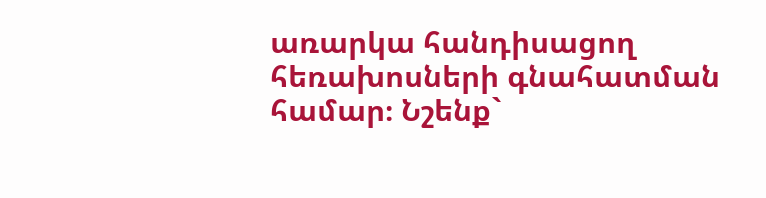առարկա հանդիսացող հեռախոսների գնահատման համար։ Նշենք`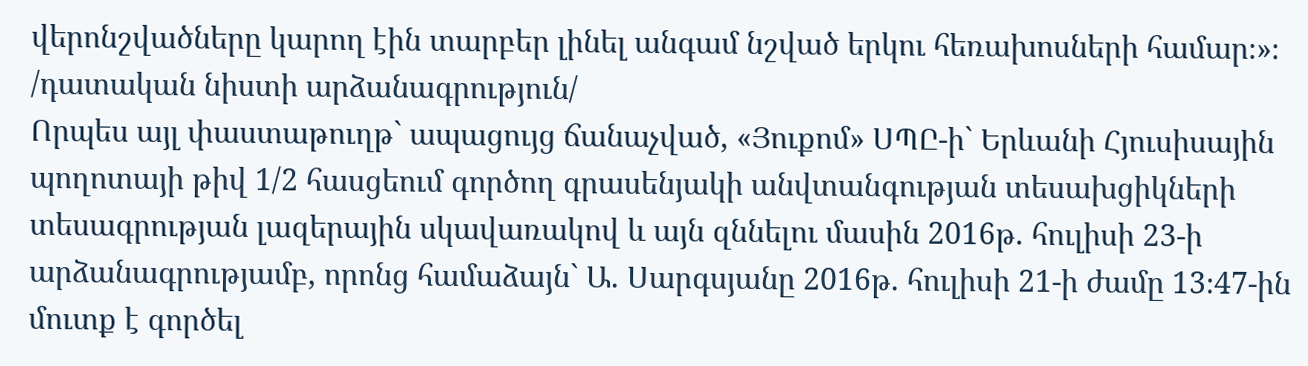վերոնշվածները կարող էին տարբեր լինել անգամ նշված երկու հեռախոսների համար։»։
/դատական նիստի արձանագրություն/
Որպես այլ փաստաթուղթ` ապացույց ճանաչված, «Յուքոմ» ՍՊԸ-ի` Երևանի Հյուսիսային պողոտայի թիվ 1/2 հասցեում գործող գրասենյակի անվտանգության տեսախցիկների տեսագրության լազերային սկավառակով և այն զննելու մասին 2016թ. հուլիսի 23-ի արձանագրությամբ, որոնց համաձայն` Ա. Սարգսյանը 2016թ. հուլիսի 21-ի ժամը 13։47-ին մուտք է գործել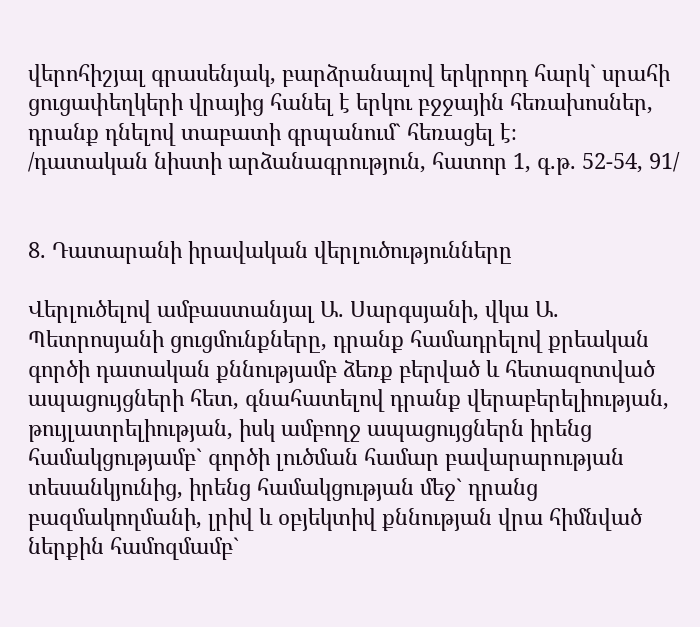վերոհիշյալ գրասենյակ, բարձրանալով երկրորդ հարկ` սրահի ցուցափեղկերի վրայից հանել է երկու բջջային հեռախոսներ, դրանք դնելով տաբատի գրպանում` հեռացել է։
/դատական նիստի արձանագրություն, հատոր 1, գ.թ. 52-54, 91/


8. Դատարանի իրավական վերլուծությունները

Վերլուծելով ամբաստանյալ Ա. Սարգսյանի, վկա Ա. Պետրոսյանի ցուցմունքները, դրանք համադրելով քրեական գործի դատական քննությամբ ձեռք բերված և հետազոտված ապացույցների հետ, գնահատելով դրանք վերաբերելիության, թույլատրելիության, իսկ ամբողջ ապացույցներն իրենց համակցությամբ` գործի լուծման համար բավարարության տեսանկյունից, իրենց համակցության մեջ` դրանց բազմակողմանի, լրիվ և օբյեկտիվ քննության վրա հիմնված ներքին համոզմամբ`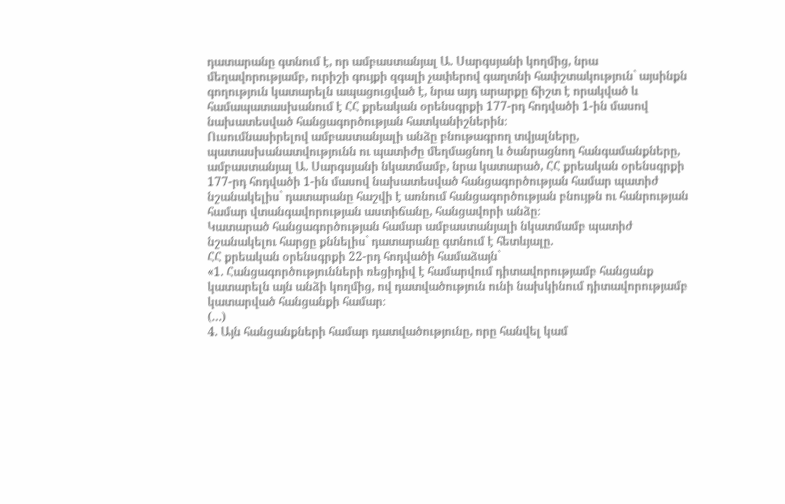դատարանը գտնում է, որ ամբաստանյալ Ա. Սարգսյանի կողմից, նրա մեղավորությամբ, ուրիշի գույքի զգալի չափերով գաղտնի հափշտակություն` այսինքն գողություն կատարելն ապացուցված է, նրա այդ արարքը ճիշտ է որակված և համապատասխանում է ՀՀ քրեական օրենսգրքի 177-րդ հոդվածի 1-ին մասով նախատեսված հանցագործության հատկանիշներին։
Ուսումնասիրելով ամբաստանյալի անձը բնութագրող տվյալները, պատասխանատվությունն ու պատիժը մեղմացնող և ծանրացնող հանգամանքները, ամբաստանյալ Ա. Սարգսյանի նկատմամբ, նրա կատարած, ՀՀ քրեական օրենսգրքի 177-րդ հոդվածի 1-ին մասով նախատեսված հանցագործության համար պատիժ նշանակելիս` դատարանը հաշվի է առնում հանցագործության բնույթն ու հանրության համար վտանգավորության աստիճանը, հանցավորի անձը։
Կատարած հանցագործության համար ամբաստանյալի նկատմամբ պատիժ նշանակելու հարցը քննելիս` դատարանը գտնում է հետևյալը.
ՀՀ քրեական օրենսգրքի 22-րդ հոդվածի համաձայն`
«1. Հանցագործությունների ռեցիդիվ է համարվում դիտավորությամբ հանցանք կատարելն այն անձի կողմից, ով դատվածություն ունի նախկինում դիտավորությամբ կատարված հանցանքի համար։
(…)
4. Այն հանցանքների համար դատվածությունը, որը հանվել կամ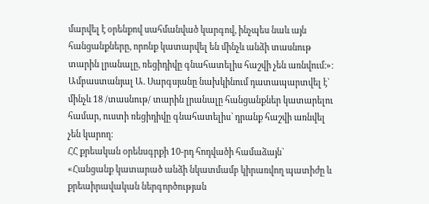մարվել է օրենքով սահմանված կարգով, ինչպես նաև այն հանցանքները, որոնք կատարվել են մինչև անձի տասնութ տարին լրանալը, ռեցիդիվը գնահատելիս հաշվի չեն առնվում։»։
Ամբաստանյալ Ա. Սարգսյանը նախկինում դատապարտվել է` մինչև 18 /տասնութ/ տարին լրանալը հանցանքներ կատարելու համար, ուստի ռեցիդիվը գնահատելիս` դրանք հաշվի առնվել չեն կարող։
ՀՀ քրեական օրենսգրքի 10-րդ հոդվածի համաձայն`
«Հանցանք կատարած անձի նկատմամբ կիրառվող պատիժը և քրեաիրավական ներգործության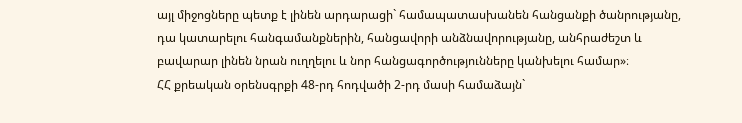այլ միջոցները պետք է լինեն արդարացի` համապատասխանեն հանցանքի ծանրությանը, դա կատարելու հանգամանքներին, հանցավորի անձնավորությանը, անհրաժեշտ և բավարար լինեն նրան ուղղելու և նոր հանցագործությունները կանխելու համար»։
ՀՀ քրեական օրենսգրքի 48-րդ հոդվածի 2-րդ մասի համաձայն`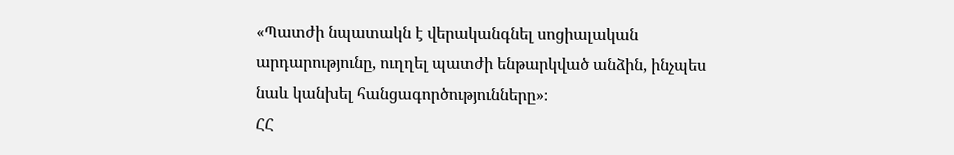«Պատժի նպատակն է վերականգնել սոցիալական արդարությունը, ուղղել պատժի ենթարկված անձին, ինչպես նաև կանխել հանցագործությունները»։
ՀՀ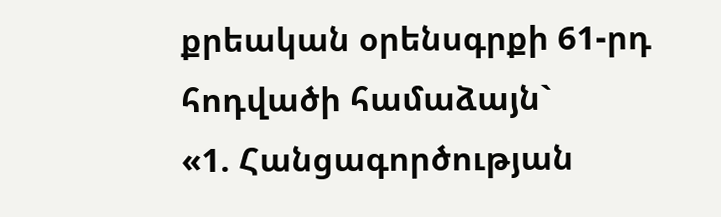քրեական օրենսգրքի 61-րդ հոդվածի համաձայն`
«1. Հանցագործության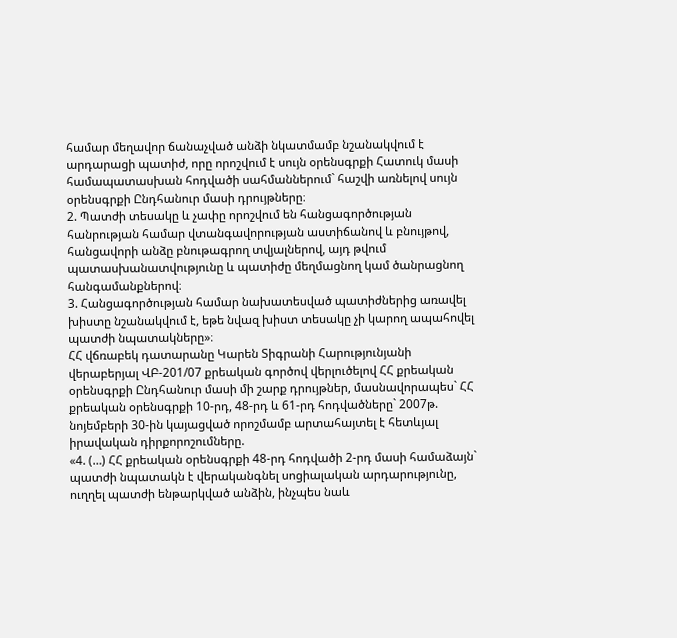համար մեղավոր ճանաչված անձի նկատմամբ նշանակվում է արդարացի պատիժ, որը որոշվում է սույն օրենսգրքի Հատուկ մասի համապատասխան հոդվածի սահմաններում` հաշվի առնելով սույն օրենսգրքի Ընդհանուր մասի դրույթները։
2. Պատժի տեսակը և չափը որոշվում են հանցագործության հանրության համար վտանգավորության աստիճանով և բնույթով, հանցավորի անձը բնութագրող տվյալներով, այդ թվում պատասխանատվությունը և պատիժը մեղմացնող կամ ծանրացնող հանգամանքներով։
3. Հանցագործության համար նախատեսված պատիժներից առավել խիստը նշանակվում է, եթե նվազ խիստ տեսակը չի կարող ապահովել պատժի նպատակները»։
ՀՀ վճռաբեկ դատարանը Կարեն Տիգրանի Հարությունյանի վերաբերյալ ՎԲ-201/07 քրեական գործով վերլուծելով ՀՀ քրեական օրենսգրքի Ընդհանուր մասի մի շարք դրույթներ, մասնավորապես` ՀՀ քրեական օրենսգրքի 10-րդ, 48-րդ և 61-րդ հոդվածները` 2007թ. նոյեմբերի 30-ին կայացված որոշմամբ արտահայտել է հետևյալ իրավական դիրքորոշումները.
«4. (…) ՀՀ քրեական օրենսգրքի 48-րդ հոդվածի 2-րդ մասի համաձայն` պատժի նպատակն է վերականգնել սոցիալական արդարությունը, ուղղել պատժի ենթարկված անձին, ինչպես նաև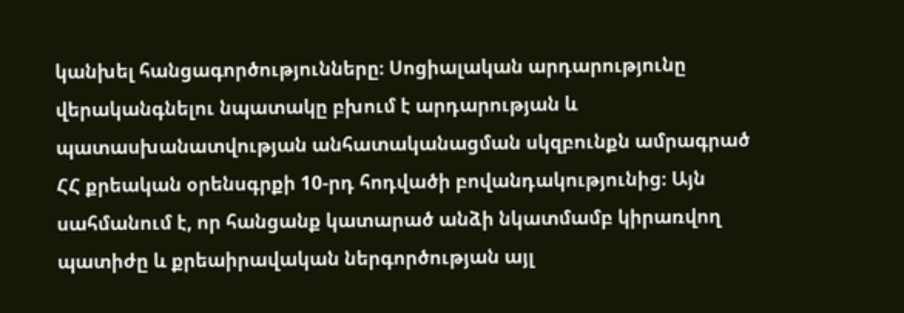կանխել հանցագործությունները։ Սոցիալական արդարությունը վերականգնելու նպատակը բխում է արդարության և պատասխանատվության անհատականացման սկզբունքն ամրագրած ՀՀ քրեական օրենսգրքի 10-րդ հոդվածի բովանդակությունից։ Այն սահմանում է, որ հանցանք կատարած անձի նկատմամբ կիրառվող պատիժը և քրեաիրավական ներգործության այլ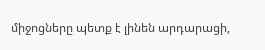միջոցները պետք է լինեն արդարացի,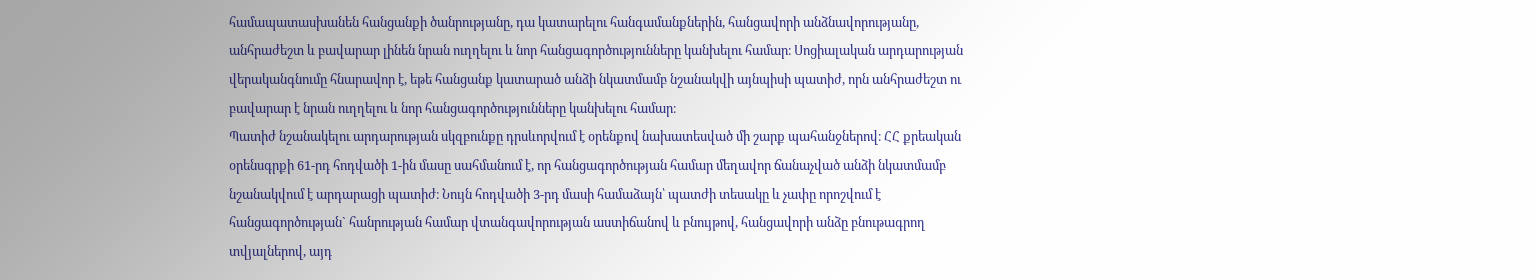համապատասխանեն հանցանքի ծանրությանը, դա կատարելու հանգամանքներին, հանցավորի անձնավորությանը, անհրաժեշտ և բավարար լինեն նրան ուղղելու և նոր հանցագործությունները կանխելու համար։ Սոցիալական արդարության վերականգնումը հնարավոր է, եթե հանցանք կատարած անձի նկատմամբ նշանակվի այնպիսի պատիժ, որն անհրաժեշտ ու բավարար է նրան ուղղելու և նոր հանցագործությունները կանխելու համար։
Պատիժ նշանակելու արդարության սկզբունքը դրսևորվում է օրենքով նախատեսված մի շարք պահանջներով։ ՀՀ քրեական օրենսգրքի 61-րդ հոդվածի 1-ին մասը սահմանում է, որ հանցագործության համար մեղավոր ճանաչված անձի նկատմամբ նշանակվում է արդարացի պատիժ։ Նույն հոդվածի 3-րդ մասի համաձայն՝ պատժի տեսակը և չափը որոշվում է հանցագործության` հանրության համար վտանգավորության աստիճանով և բնույթով, հանցավորի անձը բնութագրող տվյալներով, այդ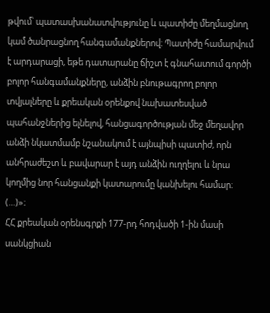թվում՝ պատասխանատվությունը և պատիժը մեղմացնող կամ ծանրացնող հանգամանքներով։ Պատիժը համարվում է արդարացի, եթե դատարանը ճիշտ է գնահատում գործի բոլոր հանգամանքները, անձին բնութագրող բոլոր տվյալները և քրեական օրենքով նախատեսված պահանջներից ելնելով, հանցագործության մեջ մեղավոր անձի նկատմամբ նշանակում է այնպիսի պատիժ, որն անհրաժեշտ և բավարար է այդ անձին ուղղելու և նրա կողմից նոր հանցանքի կատարումը կանխելու համար։ (…)»։
ՀՀ քրեական օրենսգրքի 177-րդ հոդվածի 1-ին մասի սանկցիան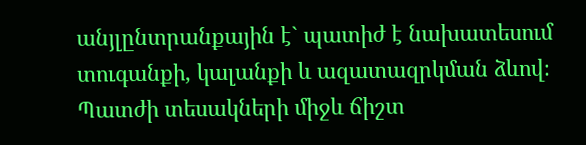անյլընտրանքային է` պատիժ է նախատեսում տուգանքի, կալանքի և ազատազրկման ձևով։
Պատժի տեսակների միջև ճիշտ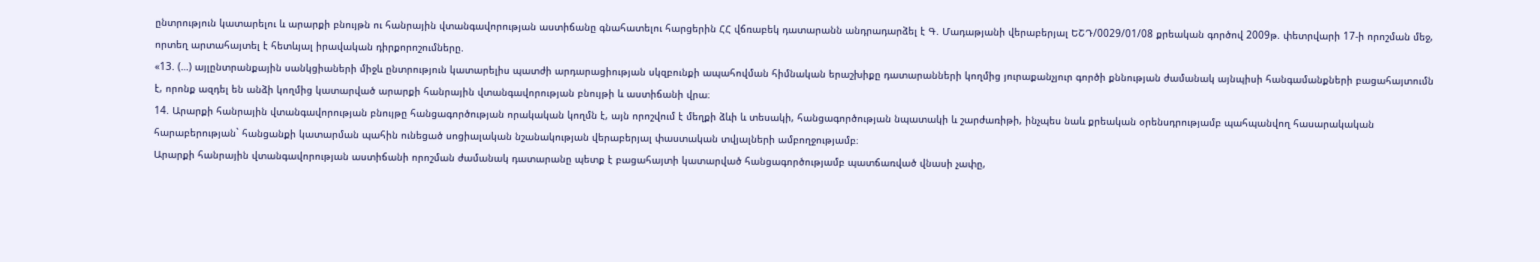ընտրություն կատարելու և արարքի բնույթն ու հանրային վտանգավորության աստիճանը գնահատելու հարցերին ՀՀ վճռաբեկ դատարանն անդրադարձել է Գ. Մադաթյանի վերաբերյալ ԵՇԴ/0029/01/08 քրեական գործով 2009թ. փետրվարի 17-ի որոշման մեջ, որտեղ արտահայտել է հետևյալ իրավական դիրքորոշումները.
«13. (…) այլընտրանքային սանկցիաների միջև ընտրություն կատարելիս պատժի արդարացիության սկզբունքի ապահովման հիմնական երաշխիքը դատարանների կողմից յուրաքանչյուր գործի քննության ժամանակ այնպիսի հանգամանքների բացահայտումն է, որոնք ազդել են անձի կողմից կատարված արարքի հանրային վտանգավորության բնույթի և աստիճանի վրա։
14. Արարքի հանրային վտանգավորության բնույթը հանցագործության որակական կողմն է, այն որոշվում է մեղքի ձևի և տեսակի, հանցագործության նպատակի և շարժառիթի, ինչպես նաև քրեական օրենսդրությամբ պահպանվող հասարակական հարաբերության` հանցանքի կատարման պահին ունեցած սոցիալական նշանակության վերաբերյալ փաստական տվյալների ամբողջությամբ։
Արարքի հանրային վտանգավորության աստիճանի որոշման ժամանակ դատարանը պետք է բացահայտի կատարված հանցագործությամբ պատճառված վնասի չափը,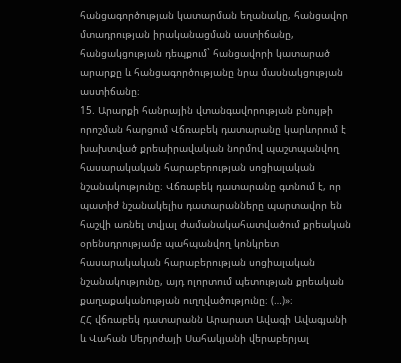հանցագործության կատարման եղանակը, հանցավոր մտադրության իրականացման աստիճանը, հանցակցության դեպքում` հանցավորի կատարած արարքը և հանցագործությանը նրա մասնակցության աստիճանը։
15. Արարքի հանրային վտանգավորության բնույթի որոշման հարցում Վճռաբեկ դատարանը կարևորում է խախտված քրեաիրավական նորմով պաշտպանվող հասարակական հարաբերության սոցիալական նշանակությունը։ Վճռաբեկ դատարանը գտնում է, որ պատիժ նշանակելիս դատարանները պարտավոր են հաշվի առնել տվյալ ժամանակահատվածում քրեական օրենսդրությամբ պահպանվող կոնկրետ հասարակական հարաբերության սոցիալական նշանակությունը, այդ ոլորտում պետության քրեական քաղաքականության ուղղվածությունը։ (…)»։
ՀՀ վճռաբեկ դատարանն Արարատ Ավագի Ավագյանի և Վահան Սերյոժայի Սահակյանի վերաբերյալ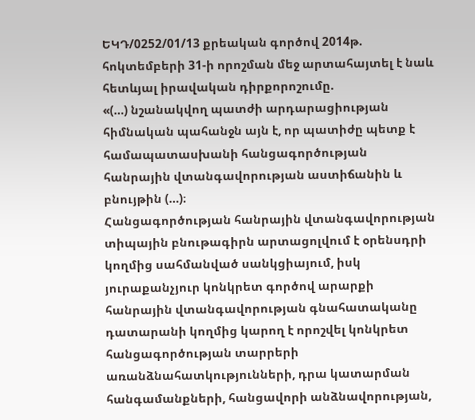ԵԿԴ/0252/01/13 քրեական գործով 2014թ. հոկտեմբերի 31-ի որոշման մեջ արտահայտել է նաև հետևյալ իրավական դիրքորոշումը.
«(…) նշանակվող պատժի արդարացիության հիմնական պահանջն այն է, որ պատիժը պետք է համապատասխանի հանցագործության հանրային վտանգավորության աստիճանին և բնույթին (…)։
Հանցագործության հանրային վտանգավորության տիպային բնութագիրն արտացոլվում է օրենսդրի կողմից սահմանված սանկցիայում, իսկ յուրաքանչյուր կոնկրետ գործով արարքի հանրային վտանգավորության գնահատականը դատարանի կողմից կարող է որոշվել կոնկրետ հանցագործության տարրերի առանձնահատկությունների, դրա կատարման հանգամանքների, հանցավորի անձնավորության,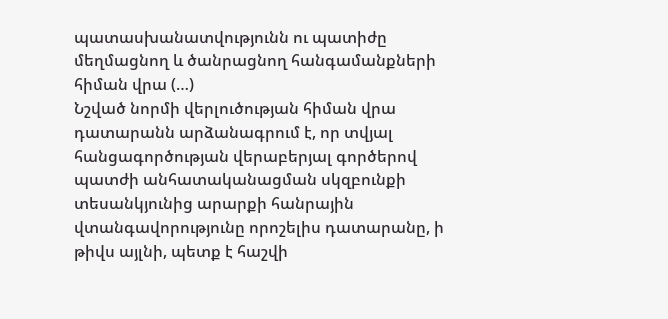պատասխանատվությունն ու պատիժը մեղմացնող և ծանրացնող հանգամանքների հիման վրա (…)
Նշված նորմի վերլուծության հիման վրա դատարանն արձանագրում է, որ տվյալ հանցագործության վերաբերյալ գործերով պատժի անհատականացման սկզբունքի տեսանկյունից արարքի հանրային վտանգավորությունը որոշելիս դատարանը, ի թիվս այլնի, պետք է հաշվի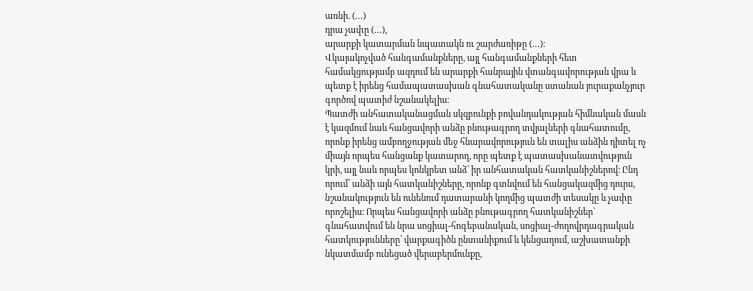առնի. (…)
դրա չափը (…),
արարքի կատարման նպատակն ու շարժառիթը (…)։
Վկայակոչված հանգամանքները, այլ հանգամանքների հետ համակցությամբ ազդում են արարքի հանրային վտանգավորության վրա և պետք է իրենց համապատասխան գնահատականը ստանան յուրաքանչյուր գործով պատիժ նշանակելիս։
Պատժի անհատականացման սկզբունքի բովանդակության հիմնական մասն է կազմում նաև հանցավորի անձը բնութագրող տվյալների գնահատումը, որոնք իրենց ամբողջության մեջ հնարավորություն են տալիս անձին դիտել ոչ միայն որպես հանցանք կատարող, որը պետք է պատասխանատվություն կրի, այլ նաև որպես կոնկրետ անձ՝ իր անհատական հատկանիշներով։ Ընդ որում՝ անձի այն հատկանիշները, որոնք գտնվում են հանցակազմից դուրս, նշանակություն են ունենում դատարանի կողմից պատժի տեսակը և չափը որոշելիս։ Որպես հանցավորի անձը բնութագրող հատկանիշներ` գնահատվում են նրա սոցիալ-հոգեբանական, սոցիալ-ժողովրդագրական հատկությունները՝ վարքագիծն ընտանիքում և կենցաղում, աշխատանքի նկատմամբ ունեցած վերաբերմունքը,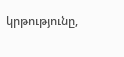կրթությունը,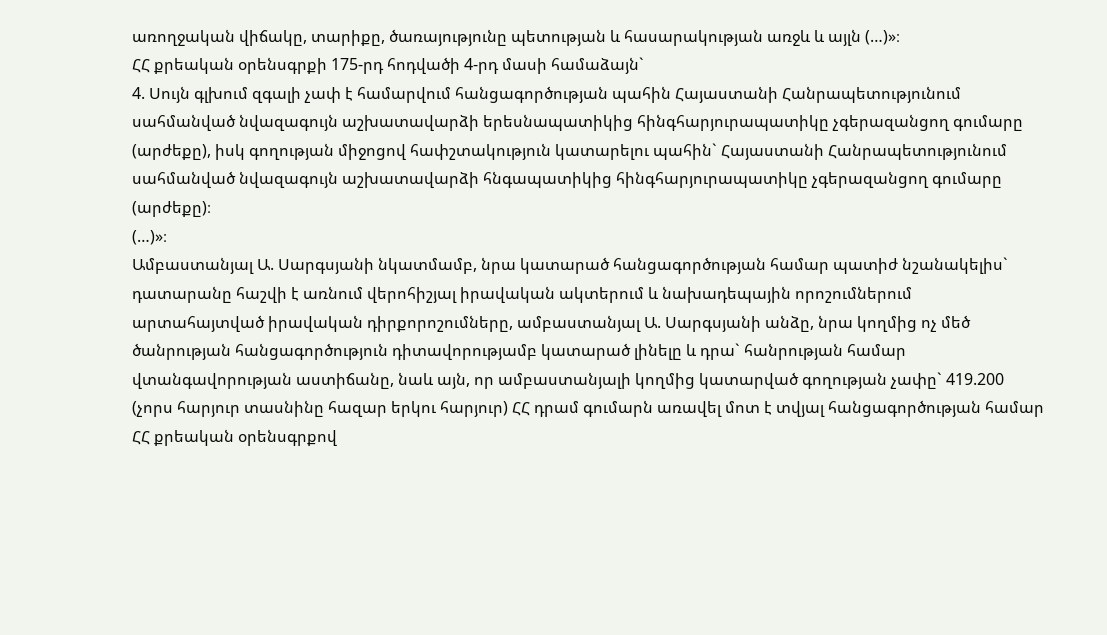առողջական վիճակը, տարիքը, ծառայությունը պետության և հասարակության առջև և այլն (…)»։
ՀՀ քրեական օրենսգրքի 175-րդ հոդվածի 4-րդ մասի համաձայն`
4. Սույն գլխում զգալի չափ է համարվում հանցագործության պահին Հայաստանի Հանրապետությունում սահմանված նվազագույն աշխատավարձի երեսնապատիկից հինգհարյուրապատիկը չգերազանցող գումարը (արժեքը), իսկ գողության միջոցով հափշտակություն կատարելու պահին` Հայաստանի Հանրապետությունում սահմանված նվազագույն աշխատավարձի հնգապատիկից հինգհարյուրապատիկը չգերազանցող գումարը (արժեքը)։
(…)»։
Ամբաստանյալ Ա. Սարգսյանի նկատմամբ, նրա կատարած հանցագործության համար պատիժ նշանակելիս` դատարանը հաշվի է առնում վերոհիշյալ իրավական ակտերում և նախադեպային որոշումներում արտահայտված իրավական դիրքորոշումները, ամբաստանյալ Ա. Սարգսյանի անձը, նրա կողմից ոչ մեծ ծանրության հանցագործություն դիտավորությամբ կատարած լինելը և դրա` հանրության համար վտանգավորության աստիճանը, նաև այն, որ ամբաստանյալի կողմից կատարված գողության չափը` 419.200 (չորս հարյուր տասնինը հազար երկու հարյուր) ՀՀ դրամ գումարն առավել մոտ է տվյալ հանցագործության համար ՀՀ քրեական օրենսգրքով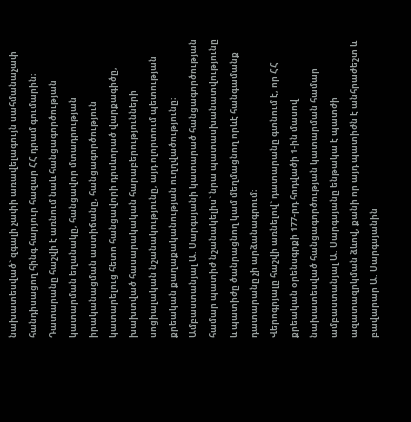նախատեսված` զգալի չափի առավելագույն սահմանաչափ հանդիսացող հինգ հարյուր հազար ՀՀ դրամ գումարին։
Դատարանը հաշվի է առնում նաև հանցագործության կատարման եղանակը, հանցավոր մտադրության իրականացման աստիճանը, հանցագործություն կատարելուց հետո հանցավորի դրսևորած վարքագիծը, խախտված հասարակական հարաբերությունների սոցիալական նշանակությունը, այդ ոլորտում պետության քրեական քաղաքականության ուղղվածությունը։
Ամբաստանյալ Ա. Սարգսյանի կատարած հանցագործության համար պատիժ նշանակելիս` նրա պատասխանատվությունը և պատիժը ծանրացնող կամ մեղմացնող որևէ հանգամանք դատարանը չի արձանագրում։
Վերոգրյալը հաշվի առնելով` դատարանը գտնում է, որ ՀՀ քրեական օրենսգրքի 177-րդ հոդվածի 1-ին մասով նախատեսված հանցագործության կատարման համար ամբաստանյալ Ա. Սարգսյանը ենթակա է պատժի ազատազրկման ձևով, քանի որ այդ պատիժն է անհրաժեշտ և բավարար Ա. Սարգսյանին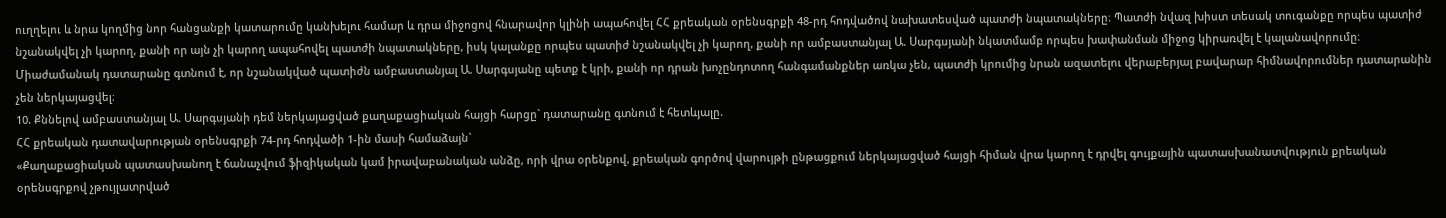ուղղելու և նրա կողմից նոր հանցանքի կատարումը կանխելու համար և դրա միջոցով հնարավոր կլինի ապահովել ՀՀ քրեական օրենսգրքի 48-րդ հոդվածով նախատեսված պատժի նպատակները։ Պատժի նվազ խիստ տեսակ տուգանքը որպես պատիժ նշանակվել չի կարող, քանի որ այն չի կարող ապահովել պատժի նպատակները, իսկ կալանքը որպես պատիժ նշանակվել չի կարող, քանի որ ամբաստանյալ Ա. Սարգսյանի նկատմամբ որպես խափանման միջոց կիրառվել է կալանավորումը։
Միաժամանակ դատարանը գտնում է, որ նշանակված պատիժն ամբաստանյալ Ա. Սարգսյանը պետք է կրի, քանի որ դրան խոչընդոտող հանգամանքներ առկա չեն, պատժի կրումից նրան ազատելու վերաբերյալ բավարար հիմնավորումներ դատարանին չեն ներկայացվել։
10. Քննելով ամբաստանյալ Ա. Սարգսյանի դեմ ներկայացված քաղաքացիական հայցի հարցը` դատարանը գտնում է հետևյալը.
ՀՀ քրեական դատավարության օրենսգրքի 74-րդ հոդվածի 1-ին մասի համաձայն`
«Քաղաքացիական պատասխանող է ճանաչվում ֆիզիկական կամ իրավաբանական անձը, որի վրա օրենքով, քրեական գործով վարույթի ընթացքում ներկայացված հայցի հիման վրա կարող է դրվել գույքային պատասխանատվություն քրեական օրենսգրքով չթույլատրված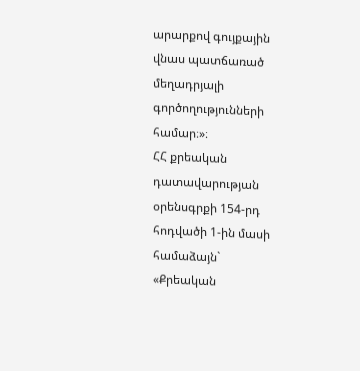արարքով գույքային վնաս պատճառած մեղադրյալի գործողությունների համար։»։
ՀՀ քրեական դատավարության օրենսգրքի 154-րդ հոդվածի 1-ին մասի համաձայն`
«Քրեական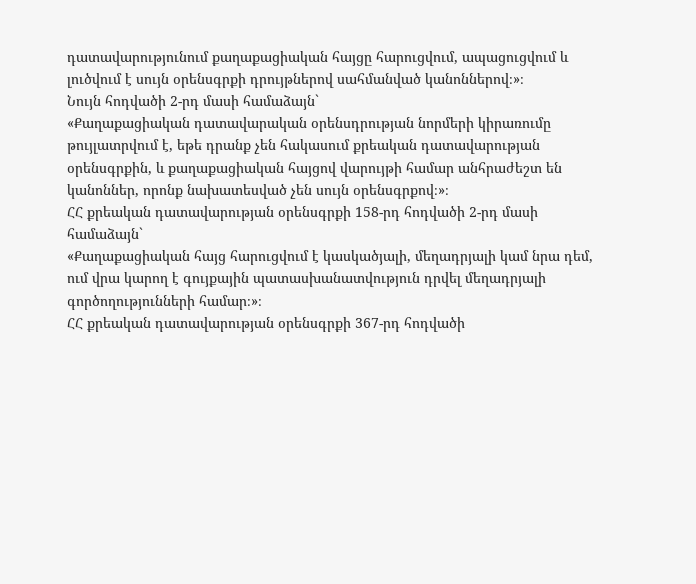դատավարությունում քաղաքացիական հայցը հարուցվում, ապացուցվում և լուծվում է սույն օրենսգրքի դրույթներով սահմանված կանոններով։»։
Նույն հոդվածի 2-րդ մասի համաձայն`
«Քաղաքացիական դատավարական օրենսդրության նորմերի կիրառումը թույլատրվում է, եթե դրանք չեն հակասում քրեական դատավարության օրենսգրքին, և քաղաքացիական հայցով վարույթի համար անհրաժեշտ են կանոններ, որոնք նախատեսված չեն սույն օրենսգրքով։»։
ՀՀ քրեական դատավարության օրենսգրքի 158-րդ հոդվածի 2-րդ մասի համաձայն`
«Քաղաքացիական հայց հարուցվում է կասկածյալի, մեղադրյալի կամ նրա դեմ, ում վրա կարող է գույքային պատասխանատվություն դրվել մեղադրյալի գործողությունների համար։»։
ՀՀ քրեական դատավարության օրենսգրքի 367-րդ հոդվածի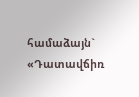համաձայն`
«Դատավճիռ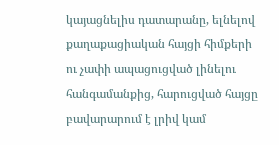կայացնելիս դատարանը, ելնելով քաղաքացիական հայցի հիմքերի ու չափի ապացուցված լինելու հանգամանքից, հարուցված հայցը բավարարում է լրիվ կամ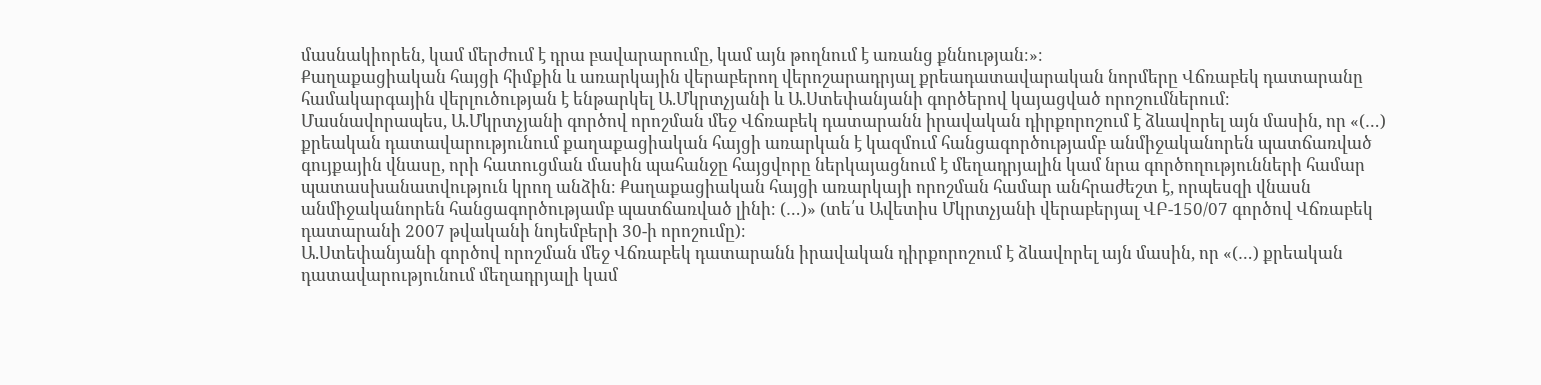մասնակիորեն, կամ մերժում է դրա բավարարումը, կամ այն թողնում է առանց քննության։»։
Քաղաքացիական հայցի հիմքին և առարկային վերաբերող վերոշարադրյալ քրեադատավարական նորմերը Վճռաբեկ դատարանը համակարգային վերլուծության է ենթարկել Ա.Մկրտչյանի և Ա.Ստեփանյանի գործերով կայացված որոշումներում։
Մասնավորապես, Ա.Մկրտչյանի գործով որոշման մեջ Վճռաբեկ դատարանն իրավական դիրքորոշում է ձևավորել այն մասին, որ «(…) քրեական դատավարությունում քաղաքացիական հայցի առարկան է կազմում հանցագործությամբ անմիջականորեն պատճառված գույքային վնասը, որի հատուցման մասին պահանջը հայցվորը ներկայացնում է մեղադրյալին կամ նրա գործողությունների համար պատասխանատվություն կրող անձին։ Քաղաքացիական հայցի առարկայի որոշման համար անհրաժեշտ է, որպեսզի վնասն անմիջականորեն հանցագործությամբ պատճառված լինի։ (…)» (տե՛ս Ավետիս Մկրտչյանի վերաբերյալ ՎԲ-150/07 գործով Վճռաբեկ դատարանի 2007 թվականի նոյեմբերի 30-ի որոշումը)։
Ա.Ստեփանյանի գործով որոշման մեջ Վճռաբեկ դատարանն իրավական դիրքորոշում է ձևավորել այն մասին, որ «(…) քրեական դատավարությունում մեղադրյալի կամ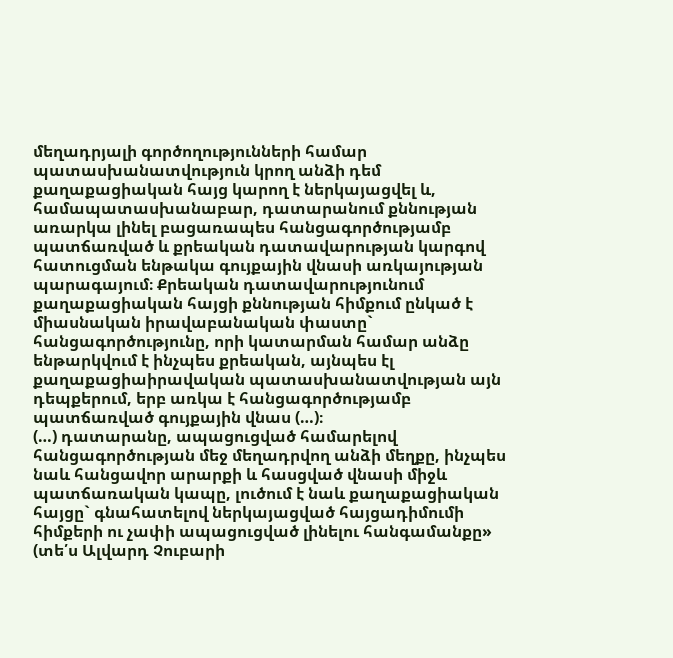մեղադրյալի գործողությունների համար պատասխանատվություն կրող անձի դեմ քաղաքացիական հայց կարող է ներկայացվել և, համապատասխանաբար, դատարանում քննության առարկա լինել բացառապես հանցագործությամբ պատճառված և քրեական դատավարության կարգով հատուցման ենթակա գույքային վնասի առկայության պարագայում։ Քրեական դատավարությունում քաղաքացիական հայցի քննության հիմքում ընկած է միասնական իրավաբանական փաստը` հանցագործությունը, որի կատարման համար անձը ենթարկվում է ինչպես քրեական, այնպես էլ քաղաքացիաիրավական պատասխանատվության այն դեպքերում, երբ առկա է հանցագործությամբ պատճառված գույքային վնաս (…)։
(…) դատարանը, ապացուցված համարելով հանցագործության մեջ մեղադրվող անձի մեղքը, ինչպես նաև հանցավոր արարքի և հասցված վնասի միջև պատճառական կապը, լուծում է նաև քաղաքացիական հայցը` գնահատելով ներկայացված հայցադիմումի հիմքերի ու չափի ապացուցված լինելու հանգամանքը» (տե՛ս Ալվարդ Չուբարի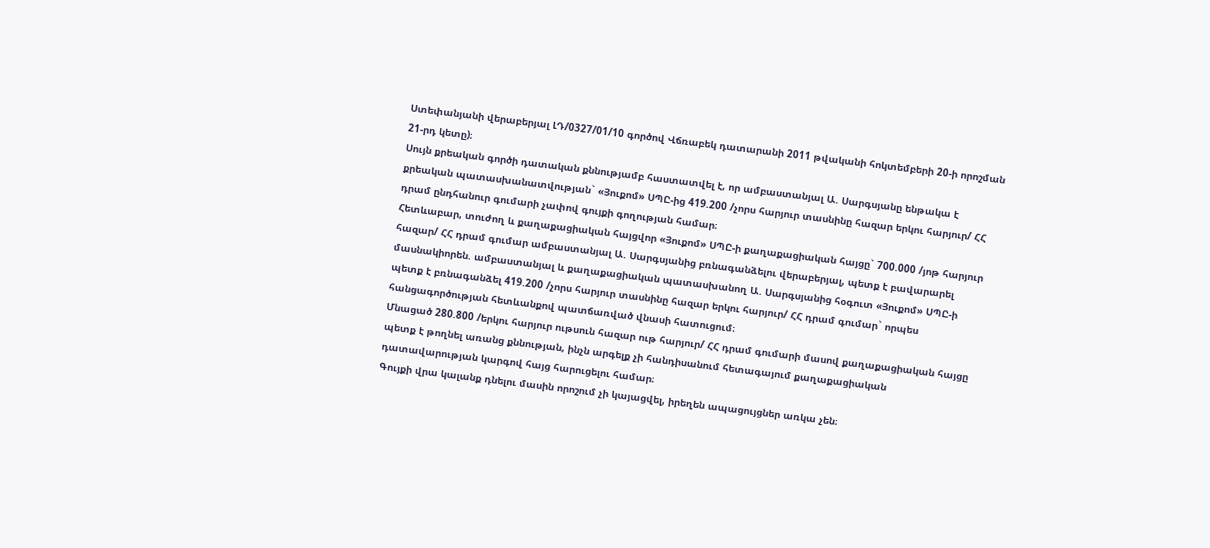Ստեփանյանի վերաբերյալ ԼԴ/0327/01/10 գործով Վճռաբեկ դատարանի 2011 թվականի հոկտեմբերի 20-ի որոշման 21-րդ կետը)։
Սույն քրեական գործի դատական քննությամբ հաստատվել է, որ ամբաստանյալ Ա. Սարգսյանը ենթակա է քրեական պատասխանատվության` «Յուքոմ» ՍՊԸ-ից 419.200 /չորս հարյուր տասնինը հազար երկու հարյուր/ ՀՀ դրամ ընդհանուր գումարի չափով գույքի գողության համար։
Հետևաբար, տուժող և քաղաքացիական հայցվոր «Յուքոմ» ՍՊԸ-ի քաղաքացիական հայցը` 700.000 /յոթ հարյուր հազար/ ՀՀ դրամ գումար ամբաստանյալ Ա. Սարգսյանից բռնագանձելու վերաբերյալ, պետք է բավարարել մասնակիորեն. ամբաստանյալ և քաղաքացիական պատասխանող Ա. Սարգսյանից հօգուտ «Յուքոմ» ՍՊԸ-ի պետք է բռնագանձել 419.200 /չորս հարյուր տասնինը հազար երկու հարյուր/ ՀՀ դրամ գումար` որպես հանցագործության հետևանքով պատճառված վնասի հատուցում։
Մնացած 280.800 /երկու հարյուր ութսուն հազար ութ հարյուր/ ՀՀ դրամ գումարի մասով քաղաքացիական հայցը պետք է թողնել առանց քննության, ինչն արգելք չի հանդիսանում հետագայում քաղաքացիական դատավարության կարգով հայց հարուցելու համար։
Գույքի վրա կալանք դնելու մասին որոշում չի կայացվել, իրեղեն ապացույցներ առկա չեն։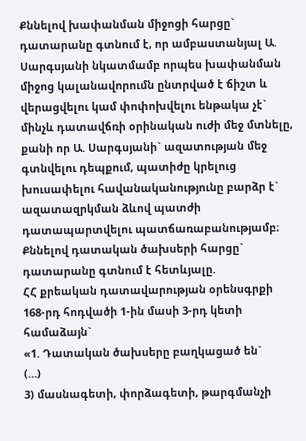Քննելով խափանման միջոցի հարցը` դատարանը գտնում է, որ ամբաստանյալ Ա. Սարգսյանի նկատմամբ որպես խափանման միջոց կալանավորումն ընտրված է ճիշտ և վերացվելու կամ փոփոխվելու ենթակա չէ` մինչև դատավճռի օրինական ուժի մեջ մտնելը, քանի որ Ա. Սարգսյանի` ազատության մեջ գտնվելու դեպքում, պատիժը կրելուց խուսափելու հավանականությունը բարձր է` ազատազրկման ձևով պատժի դատապարտվելու պատճառաբանությամբ։
Քննելով դատական ծախսերի հարցը` դատարանը գտնում է հետևյալը.
ՀՀ քրեական դատավարության օրենսգրքի 168-րդ հոդվածի 1-ին մասի 3-րդ կետի համաձայն`
«1. Դատական ծախսերը բաղկացած են`
(…)
3) մասնագետի, փորձագետի, թարգմանչի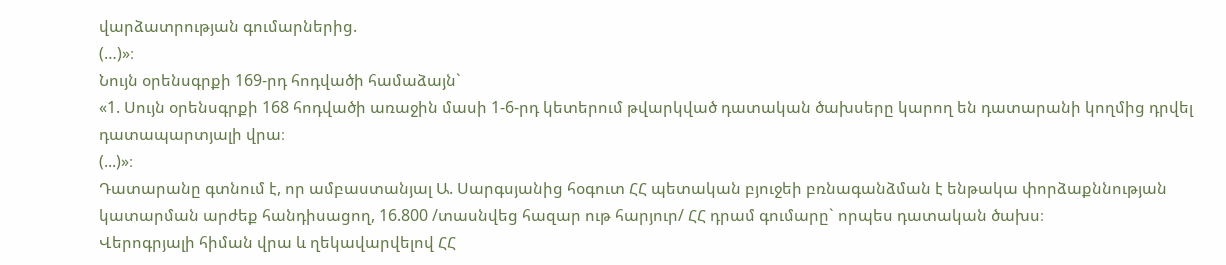վարձատրության գումարներից.
(…)»։
Նույն օրենսգրքի 169-րդ հոդվածի համաձայն`
«1. Սույն օրենսգրքի 168 հոդվածի առաջին մասի 1-6-րդ կետերում թվարկված դատական ծախսերը կարող են դատարանի կողմից դրվել դատապարտյալի վրա։
(...)»։
Դատարանը գտնում է, որ ամբաստանյալ Ա. Սարգսյանից հօգուտ ՀՀ պետական բյուջեի բռնագանձման է ենթակա փորձաքննության կատարման արժեք հանդիսացող, 16.800 /տասնվեց հազար ութ հարյուր/ ՀՀ դրամ գումարը` որպես դատական ծախս։
Վերոգրյալի հիման վրա և ղեկավարվելով ՀՀ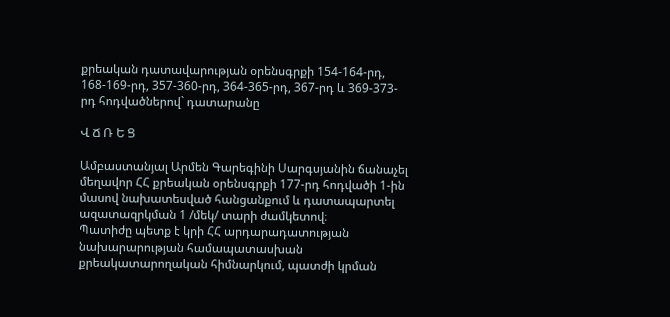քրեական դատավարության օրենսգրքի 154-164-րդ, 168-169-րդ, 357-360-րդ, 364-365-րդ, 367-րդ և 369-373-րդ հոդվածներով` դատարանը

Վ Ճ Ռ Ե Ց

Ամբաստանյալ Արմեն Գարեգինի Սարգսյանին ճանաչել մեղավոր ՀՀ քրեական օրենսգրքի 177-րդ հոդվածի 1-ին մասով նախատեսված հանցանքում և դատապարտել ազատազրկման 1 /մեկ/ տարի ժամկետով։
Պատիժը պետք է կրի ՀՀ արդարադատության նախարարության համապատասխան քրեակատարողական հիմնարկում, պատժի կրման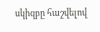սկիզբը հաշվելով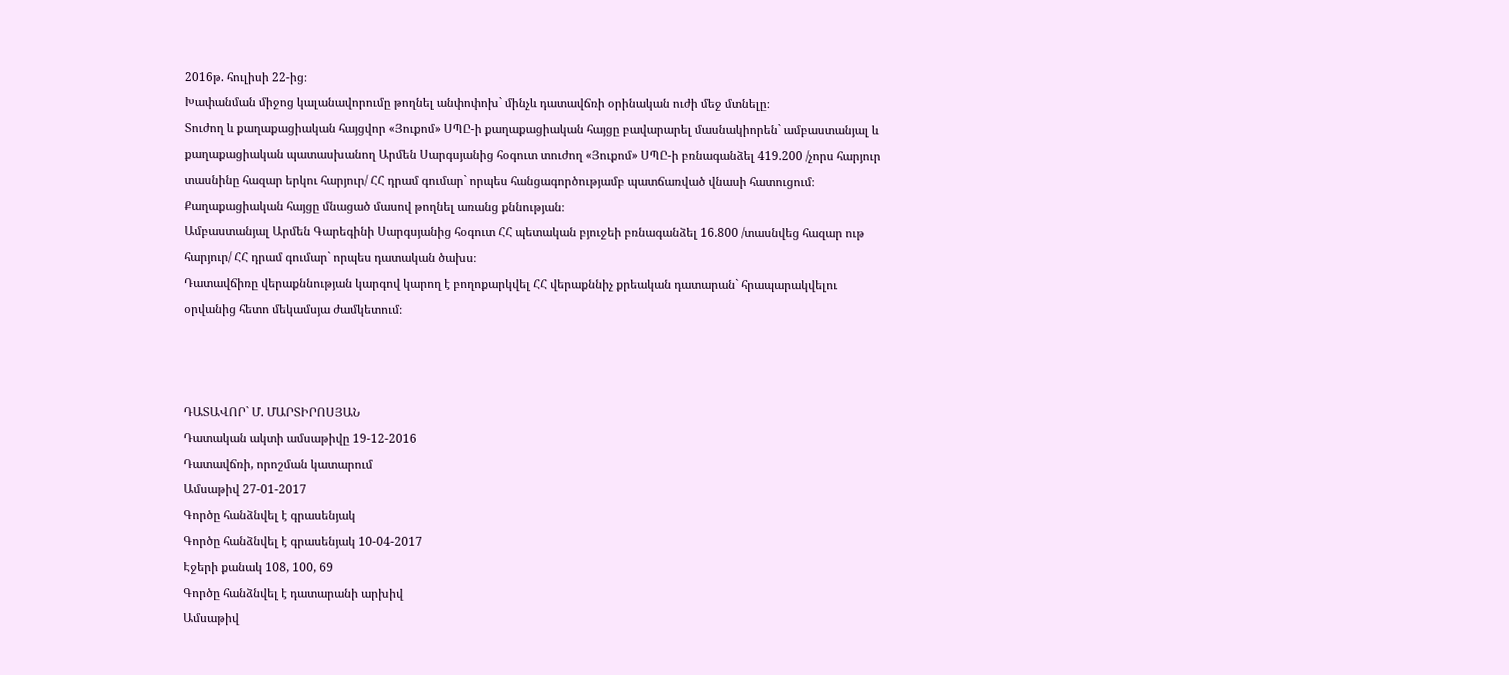2016թ. հուլիսի 22-ից։
Խափանման միջոց կալանավորումը թողնել անփոփոխ` մինչև դատավճռի օրինական ուժի մեջ մտնելը։
Տուժող և քաղաքացիական հայցվոր «Յուքոմ» ՍՊԸ-ի քաղաքացիական հայցը բավարարել մասնակիորեն` ամբաստանյալ և քաղաքացիական պատասխանող Արմեն Սարգսյանից հօգուտ տուժող «Յուքոմ» ՍՊԸ-ի բռնագանձել 419.200 /չորս հարյուր տասնինը հազար երկու հարյուր/ ՀՀ դրամ գումար` որպես հանցագործությամբ պատճառված վնասի հատուցում։
Քաղաքացիական հայցը մնացած մասով թողնել առանց քննության։
Ամբաստանյալ Արմեն Գարեգինի Սարգսյանից հօգուտ ՀՀ պետական բյուջեի բռնագանձել 16.800 /տասնվեց հազար ութ հարյուր/ ՀՀ դրամ գումար` որպես դատական ծախս։
Դատավճիռը վերաքննության կարգով կարող է բողոքարկվել ՀՀ վերաքննիչ քրեական դատարան` հրապարակվելու օրվանից հետո մեկամսյա ժամկետում։



ԴԱՏԱՎՈՐ` Մ. ՄԱՐՏԻՐՈՍՅԱՆ
Դատական ակտի ամսաթիվը 19-12-2016
Դատավճռի, որոշման կատարում
Ամսաթիվ 27-01-2017
Գործը հանձնվել է գրասենյակ
Գործը հանձնվել է գրասենյակ 10-04-2017
Էջերի քանակ 108, 100, 69
Գործը հանձնվել է դատարանի արխիվ
Ամսաթիվ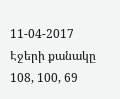11-04-2017
Էջերի քանակը 108, 100, 69